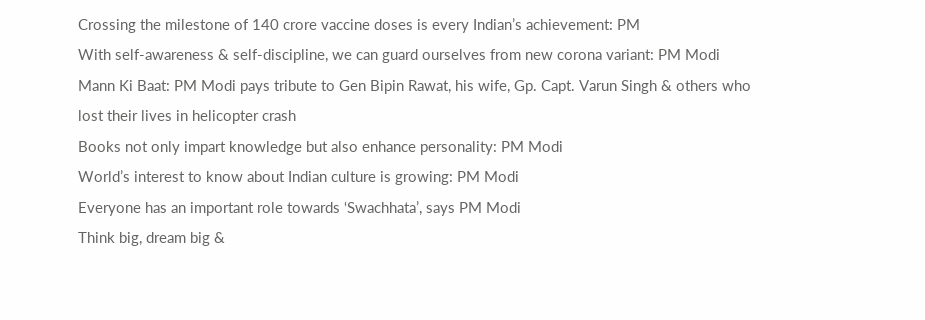Crossing the milestone of 140 crore vaccine doses is every Indian’s achievement: PM
With self-awareness & self-discipline, we can guard ourselves from new corona variant: PM Modi
Mann Ki Baat: PM Modi pays tribute to Gen Bipin Rawat, his wife, Gp. Capt. Varun Singh & others who lost their lives in helicopter crash
Books not only impart knowledge but also enhance personality: PM Modi
World’s interest to know about Indian culture is growing: PM Modi
Everyone has an important role towards ‘Swachhata’, says PM Modi
Think big, dream big &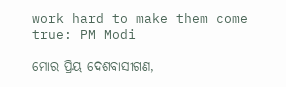work hard to make them come true: PM Modi

ମୋର ପ୍ରିୟ ଦେଶବାସୀଗଣ,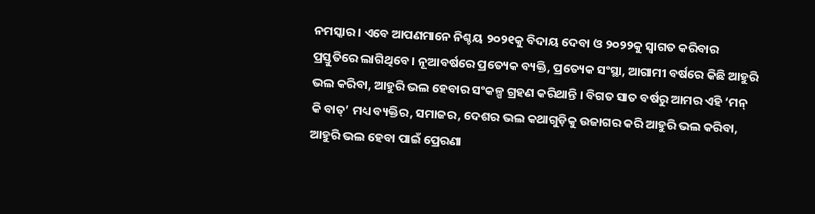ନମସ୍କାର । ଏବେ ଆପଣମାନେ ନିଶ୍ଚୟ ୨୦୨୧କୁ ବିଦାୟ ଦେବା ଓ ୨୦୨୨କୁ ସ୍ୱାଗତ କରିବାର ପ୍ରସ୍ତୁତିରେ ଲାଗିଥିବେ । ନୂଆବର୍ଷରେ ପ୍ରତ୍ୟେକ ବ୍ୟକ୍ତି, ପ୍ରତ୍ୟେକ ସଂସ୍ଥା, ଆଗାମୀ ବର୍ଷରେ କିଛି ଆହୁରି ଭଲ କରିବା, ଆହୁରି ଭଲ ହେବାର ସଂକଳ୍ପ ଗ୍ରହଣ କରିଥାନ୍ତି । ବିଗତ ସାତ ବର୍ଷରୁ ଆମର ଏହି ‘ମନ୍ କି ବାତ୍’ ମଧ୍ୟ ବ୍ୟକ୍ତିର, ସମାଜର, ଦେଶର ଭଲ କଥାଗୁଡ଼ିକୁ ଉଜାଗର କରି ଆହୁରି ଭଲ କରିବା, ଆହୁରି ଭଲ ହେବା ପାଇଁ ପ୍ରେରଣା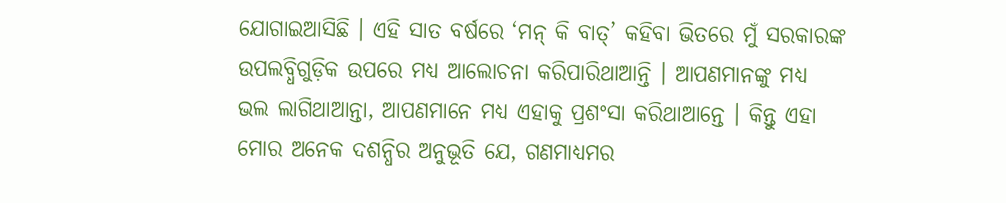ଯୋଗାଇଆସିଛି । ଏହି ସାତ ବର୍ଷରେ ‘ମନ୍ କି ବାତ୍’ କହିବା ଭିତରେ ମୁଁ ସରକାରଙ୍କ ଉପଲବ୍ଧିଗୁଡ଼ିକ ଉପରେ ମଧ୍ୟ ଆଲୋଚନା କରିପାରିଥାଆନ୍ତି । ଆପଣମାନଙ୍କୁ ମଧ୍ୟ ଭଲ ଲାଗିଥାଆନ୍ତା, ଆପଣମାନେ ମଧ୍ୟ ଏହାକୁ ପ୍ରଶଂସା କରିଥାଆନ୍ତେ । କିନ୍ତୁ ଏହା ମୋର ଅନେକ ଦଶନ୍ଧିର ଅନୁଭୂତି ଯେ, ଗଣମାଧ୍ୟମର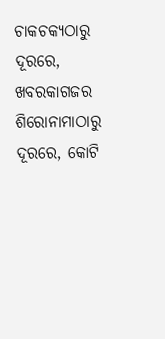ଚାକଚକ୍ୟଠାରୁ ଦୂରରେ, ଖବରକାଗଜର ଶିରୋନାମାଠାରୁ ଦୂରରେ, କୋଟି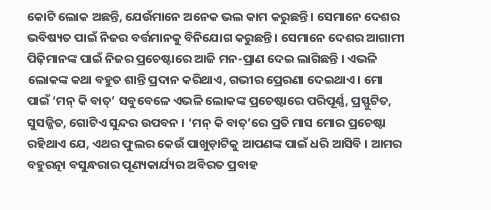କୋଟି ଲୋକ ଅଛନ୍ତି, ଯେଉଁମାନେ ଅନେକ ଭଲ କାମ କରୁଛନ୍ତି । ସେମାନେ ଦେଶର ଭବିଷ୍ୟତ ପାଇଁ ନିଜର ବର୍ତ୍ତମାନକୁ ବିନିଯୋଗ କରୁଛନ୍ତି । ସେମାନେ ଦେଶର ଆଗାମୀ ପିଢ଼ିମାନଙ୍କ ପାଇଁ ନିଜର ପ୍ରଚେଷ୍ଟାରେ ଆଜି ମନ-ପ୍ରାଣ ଦେଇ ଲାଗିଛନ୍ତି । ଏଭଳି ଲୋକଙ୍କ କଥା ବହୁତ ଶାନ୍ତି ପ୍ରଦାନ କରିଥାଏ, ଗଭୀର ପ୍ରେରଣା ଦେଇଥାଏ । ମୋ ପାଇଁ ‘ମନ୍ କି ବାତ୍’ ସବୁବେଳେ ଏଭଳି ଲୋକଙ୍କ ପ୍ରଚେଷ୍ଟାରେ ପରିପୂର୍ଣ୍ଣ, ପ୍ରସ୍ଫୁଟିତ, ସୁସଜ୍ଜିତ, ଗୋଟିଏ ସୁନ୍ଦର ଉପବନ । ‘ମନ୍ କି ବାତ୍’ରେ ପ୍ରତି ମାସ ମୋର ପ୍ରଚେଷ୍ଟା ରହିଥାଏ ଯେ, ଏଥର ଫୁଲର କେଉଁ ପାଖୁଡ଼ାଟିକୁ ଆପଣଙ୍କ ପାଇଁ ଧରି ଆସିବି । ଆମର ବହୁରତ୍ନା ବସୁନ୍ଧରାର ପୂଣ୍ୟକାର୍ଯ୍ୟର ଅବିରତ ପ୍ରବାହ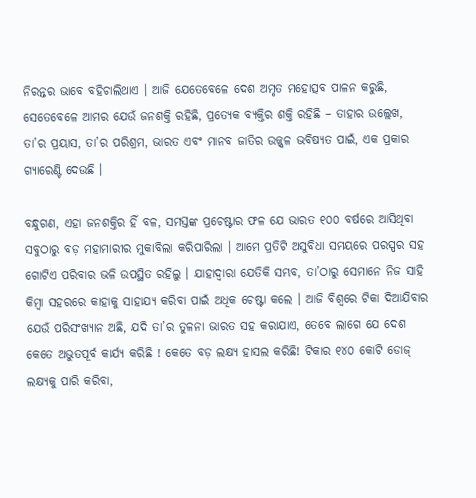ନିରନ୍ତର ଭାବେ ବହିଚାଲିଥାଏ । ଆଜି ଯେତେବେଳେ ଦେଶ ଅମୃତ ମହୋତ୍ସବ ପାଳନ କରୁଛି, ସେତେବେଳେ ଆମର ଯେଉଁ ଜନଶକ୍ତି ରହିଛି, ପ୍ରତ୍ୟେକ ବ୍ୟକ୍ତିର ଶକ୍ତି ରହିଛି – ତାହାର ଉଲ୍ଲେଖ, ତା’ର ପ୍ରୟାସ, ତା’ର ପରିଶ୍ରମ, ଭାରତ ଏବଂ ମାନବ ଜାତିର ଉଜ୍ଜ୍ୱଳ ଭବିଷ୍ୟତ ପାଇଁ, ଏକ ପ୍ରକାର ଗ୍ୟାରେଣ୍ଟି ଦେଉଛି ।

ବନ୍ଧୁଗଣ, ଏହା ଜନଶକ୍ତିର ହିଁ ବଳ, ସମସ୍ତଙ୍କ ପ୍ରଚେଷ୍ଟାର ଫଳ ଯେ ଭାରତ ୧୦୦ ବର୍ଷରେ ଆସିଥିବା ସବୁଠାରୁ ବଡ଼ ମହାମାରୀର ମୁକାବିଲା କରିପାରିଲା । ଆମେ ପ୍ରତିଟି ଅସୁବିଧା ସମୟରେ ପରସ୍ପର ସହ ଗୋଟିଏ ପରିବାର ଭଳି ଉପସ୍ଥିତ ରହିଲୁ । ଯାହାଦ୍ୱାରା ଯେତିକି ସମ୍ଭବ, ତା’ଠାରୁ ସେମାନେ ନିଜ ସାହି କିମ୍ବା ସହରରେ କାହାକୁ ସାହାଯ୍ୟ କରିବା ପାଇଁ ଅଧିକ ଚେଷ୍ଟା କଲେ । ଆଜି ବିଶ୍ୱରେ ଟିକା ଦିଆଯିବାର ଯେଉଁ ପରିସଂଖ୍ୟାନ ଅଛି, ଯଦି ତା’ର ତୁଳନା ଭାରତ ସହ କରାଯାଏ, ତେବେ ଲାଗେ ଯେ ଦେଶ କେତେ ଅଭୁତପୂର୍ବ କାର୍ଯ୍ୟ କରିଛି ! କେତେ ବଡ଼ ଲକ୍ଷ୍ୟ ହାସଲ କରିଛି! ଟିକାର ୧୪୦ କୋଟି ଡୋଜ୍ ଲକ୍ଷ୍ୟକୁ ପାରି କରିବା,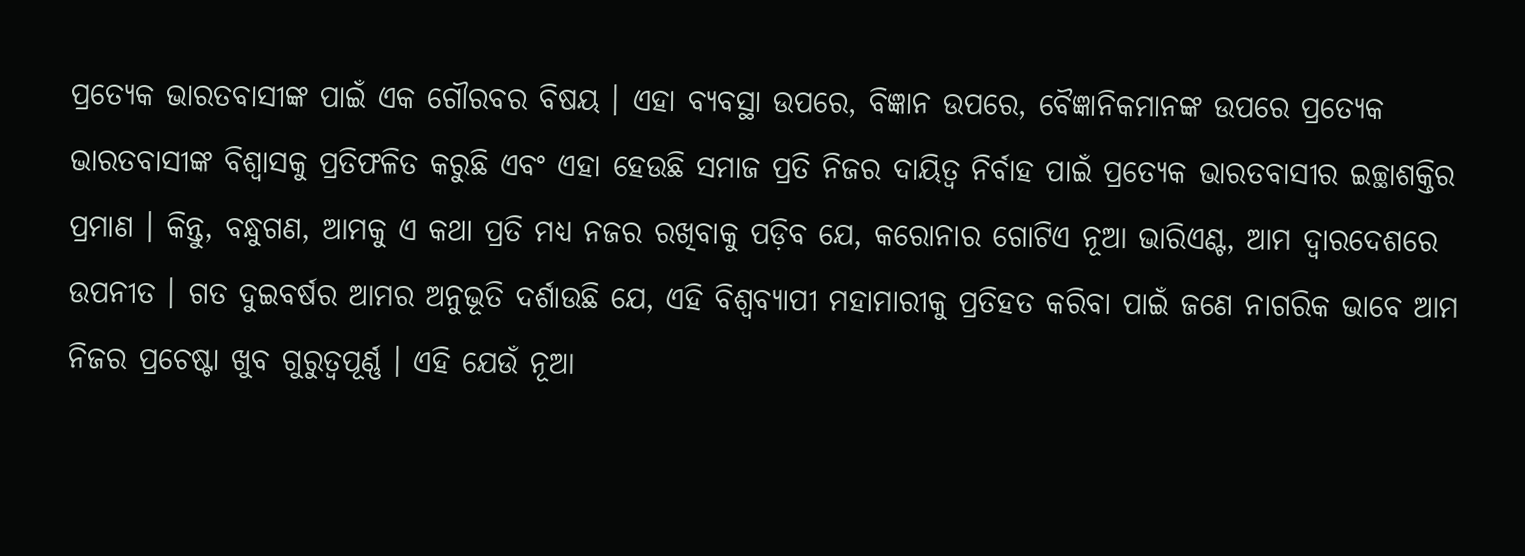ପ୍ରତ୍ୟେକ ଭାରତବାସୀଙ୍କ ପାଇଁ ଏକ ଗୌରବର ବିଷୟ । ଏହା ବ୍ୟବସ୍ଥା ଉପରେ, ବିଜ୍ଞାନ ଉପରେ, ବୈଜ୍ଞାନିକମାନଙ୍କ ଉପରେ ପ୍ରତ୍ୟେକ ଭାରତବାସୀଙ୍କ ବିଶ୍ୱାସକୁ ପ୍ରତିଫଳିତ କରୁଛି ଏବଂ ଏହା ହେଉଛି ସମାଜ ପ୍ରତି ନିଜର ଦାୟିତ୍ୱ ନିର୍ବାହ ପାଇଁ ପ୍ରତ୍ୟେକ ଭାରତବାସୀର ଇଚ୍ଛାଶକ୍ତିର ପ୍ରମାଣ । କିନ୍ତୁ, ବନ୍ଧୁଗଣ, ଆମକୁ ଏ କଥା ପ୍ରତି ମଧ୍ୟ ନଜର ରଖିବାକୁ ପଡ଼ିବ ଯେ, କରୋନାର ଗୋଟିଏ ନୂଆ ଭାରିଏଣ୍ଟ, ଆମ ଦ୍ୱାରଦେଶରେ ଉପନୀତ । ଗତ ଦୁଇବର୍ଷର ଆମର ଅନୁଭୂତି ଦର୍ଶାଉଛି ଯେ, ଏହି ବିଶ୍ୱବ୍ୟାପୀ ମହାମାରୀକୁ ପ୍ରତିହତ କରିବା ପାଇଁ ଜଣେ ନାଗରିକ ଭାବେ ଆମ ନିଜର ପ୍ରଚେଷ୍ଟା ଖୁବ ଗୁରୁତ୍ୱପୂର୍ଣ୍ଣ । ଏହି ଯେଉଁ ନୂଆ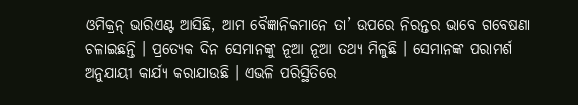ଓମିକ୍ରନ୍ ଭାରିଏଣ୍ଟ ଆସିଛି, ଆମ ବୈଜ୍ଞାନିକମାନେ ତା’ ଉପରେ ନିରନ୍ତର ଭାବେ ଗବେଷଣା ଚଳାଇଛନ୍ତି । ପ୍ରତ୍ୟେକ ଦିନ ସେମାନଙ୍କୁ ନୂଆ ନୂଆ ତଥ୍ୟ ମିଳୁଛି । ସେମାନଙ୍କ ପରାମର୍ଶ ଅନୁଯାୟୀ କାର୍ଯ୍ୟ କରାଯାଉଛି । ଏଭଳି ପରିସ୍ଥିତିରେ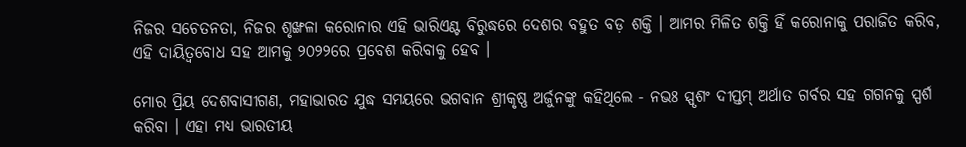ନିଜର ସଚେତନତା, ନିଜର ଶୃଙ୍ଖଳା କରୋନାର ଏହି ଭାରିଏଣ୍ଟ ବିରୁଦ୍ଧରେ ଦେଶର ବହୁତ ବଡ଼ ଶକ୍ତି । ଆମର ମିଳିତ ଶକ୍ତି ହିଁ କରୋନାକୁ ପରାଜିତ କରିବ, ଏହି ଦାୟିତ୍ୱବୋଧ ସହ ଆମକୁ ୨୦୨୨ରେ ପ୍ରବେଶ କରିବାକୁ ହେବ ।

ମୋର ପ୍ରିୟ ଦେଶବାସୀଗଣ, ମହାଭାରତ ଯୁଦ୍ଧ ସମୟରେ ଭଗବାନ ଶ୍ରୀକୃଷ୍ଣ ଅର୍ଜୁନଙ୍କୁ କହିଥିଲେ - ନଭଃ ସ୍ପୃଶଂ ଦୀପ୍ତମ୍ ଅର୍ଥାତ ଗର୍ବର ସହ ଗଗନକୁ ସ୍ପର୍ଶ କରିବା । ଏହା ମଧ୍ୟ ଭାରତୀୟ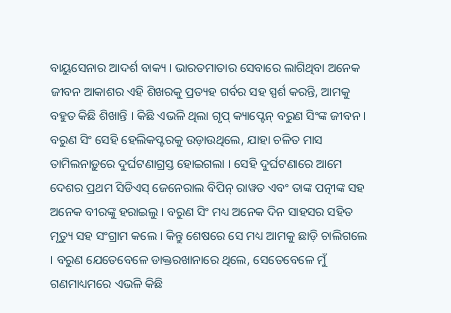ବାୟୁସେନାର ଆଦର୍ଶ ବାକ୍ୟ । ଭାରତମାତାର ସେବାରେ ଲାଗିଥିବା ଅନେକ ଜୀବନ ଆକାଶର ଏହି ଶିଖରକୁ ପ୍ରତ୍ୟହ ଗର୍ବର ସହ ସ୍ପର୍ଶ କରନ୍ତି, ଆମକୁ ବହୁତ କିଛି ଶିଖାନ୍ତି । କିଛି ଏଭଳି ଥିଲା ଗୃପ୍ କ୍ୟାପ୍ଟେନ୍ ବରୁଣ ସିଂଙ୍କ ଜୀବନ । ବରୁଣ ସିଂ ସେହି ହେଲିକପ୍ଟରକୁ ଉଡ଼ାଉଥିଲେ, ଯାହା ଚଳିତ ମାସ ତାମିଲନାଡ଼ୁରେ ଦୁର୍ଘଟଣାଗ୍ରସ୍ତ ହୋଇଗଲା । ସେହି ଦୁର୍ଘଟଣାରେ ଆମେ ଦେଶର ପ୍ରଥମ ସିଡିଏସ୍ ଜେନେରାଲ ବିପିନ୍ ରାୱତ ଏବଂ ତାଙ୍କ ପତ୍ନୀଙ୍କ ସହ ଅନେକ ବୀରଙ୍କୁ ହରାଇଲୁ । ବରୁଣ ସିଂ ମଧ୍ୟ ଅନେକ ଦିନ ସାହସର ସହିତ ମୃତ୍ୟୁ ସହ ସଂଗ୍ରାମ କଲେ । କିନ୍ତୁ ଶେଷରେ ସେ ମଧ୍ୟ ଆମକୁ ଛାଡ଼ି ଚାଲିଗଲେ । ବରୁଣ ଯେତେବେଳେ ଡାକ୍ତରଖାନାରେ ଥିଲେ, ସେତେବେଳେ ମୁଁ ଗଣମାଧ୍ୟମରେ ଏଭଳି କିଛି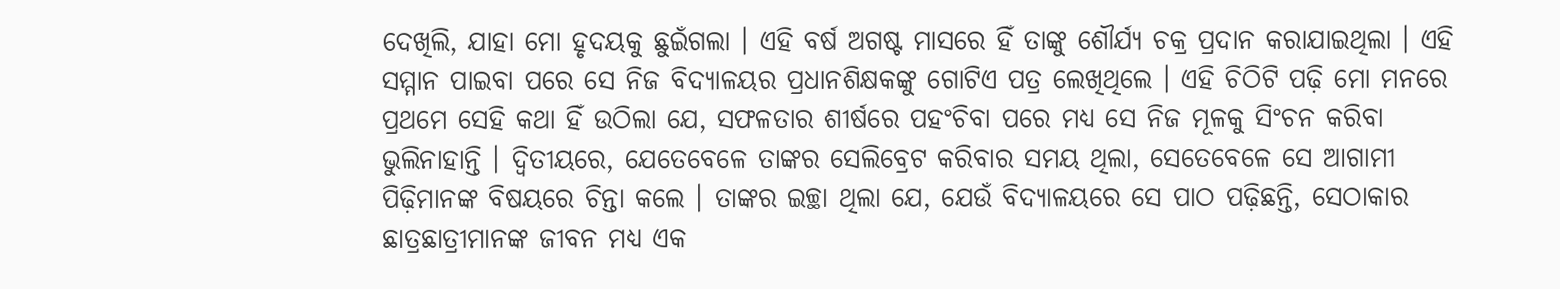ଦେଖିଲି, ଯାହା ମୋ ହୃଦୟକୁ ଛୁଇଁଗଲା । ଏହି ବର୍ଷ ଅଗଷ୍ଟ ମାସରେ ହିଁ ତାଙ୍କୁ ଶୌର୍ଯ୍ୟ ଚକ୍ର ପ୍ରଦାନ କରାଯାଇଥିଲା । ଏହି ସମ୍ମାନ ପାଇବା ପରେ ସେ ନିଜ ବିଦ୍ୟାଳୟର ପ୍ରଧାନଶିକ୍ଷକଙ୍କୁ ଗୋଟିଏ ପତ୍ର ଲେଖିଥିଲେ । ଏହି ଚିଠିଟି ପଢ଼ି ମୋ ମନରେ ପ୍ରଥମେ ସେହି କଥା ହିଁ ଉଠିଲା ଯେ, ସଫଳତାର ଶୀର୍ଷରେ ପହଂଚିବା ପରେ ମଧ୍ୟ ସେ ନିଜ ମୂଳକୁ ସିଂଚନ କରିବା ଭୁଲିନାହାନ୍ତି । ଦ୍ୱିତୀୟରେ, ଯେତେବେଳେ ତାଙ୍କର ସେଲିବ୍ରେଟ କରିବାର ସମୟ ଥିଲା, ସେତେବେଳେ ସେ ଆଗାମୀ ପିଢ଼ିମାନଙ୍କ ବିଷୟରେ ଚିନ୍ତା କଲେ । ତାଙ୍କର ଇଚ୍ଛା ଥିଲା ଯେ, ଯେଉଁ ବିଦ୍ୟାଳୟରେ ସେ ପାଠ ପଢ଼ିଛନ୍ତି, ସେଠାକାର ଛାତ୍ରଛାତ୍ରୀମାନଙ୍କ ଜୀବନ ମଧ୍ୟ ଏକ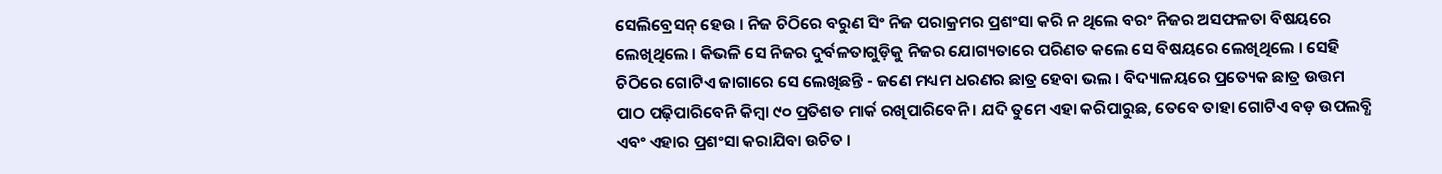ସେଲିବ୍ରେସନ୍ ହେଉ । ନିଜ ଚିଠିରେ ବରୁଣ ସିଂ ନିଜ ପରାକ୍ରମର ପ୍ରଶଂସା କରି ନ ଥିଲେ ବରଂ ନିଜର ଅସଫଳତା ବିଷୟରେ ଲେଖିଥିଲେ । କିଭଳି ସେ ନିଜର ଦୁର୍ବଳତାଗୁଡ଼ିକୁ ନିଜର ଯୋଗ୍ୟତାରେ ପରିଣତ କଲେ ସେ ବିଷୟରେ ଲେଖିଥିଲେ । ସେହି ଚିଠିରେ ଗୋଟିଏ ଜାଗାରେ ସେ ଲେଖିଛନ୍ତି - ଜଣେ ମଧ୍ୟମ ଧରଣର ଛାତ୍ର ହେବା ଭଲ । ବିଦ୍ୟାଳୟରେ ପ୍ରତ୍ୟେକ ଛାତ୍ର ଉତ୍ତମ ପାଠ ପଢ଼ିପାରିବେନି କିମ୍ବା ୯୦ ପ୍ରତିଶତ ମାର୍କ ରଖିପାରିବେନି । ଯଦି ତୁମେ ଏହା କରିପାରୁଛ, ତେବେ ତାହା ଗୋଟିଏ ବଡ଼ ଉପଲବ୍ଧି ଏବଂ ଏହାର ପ୍ରଶଂସା କରାଯିବା ଉଚିତ ।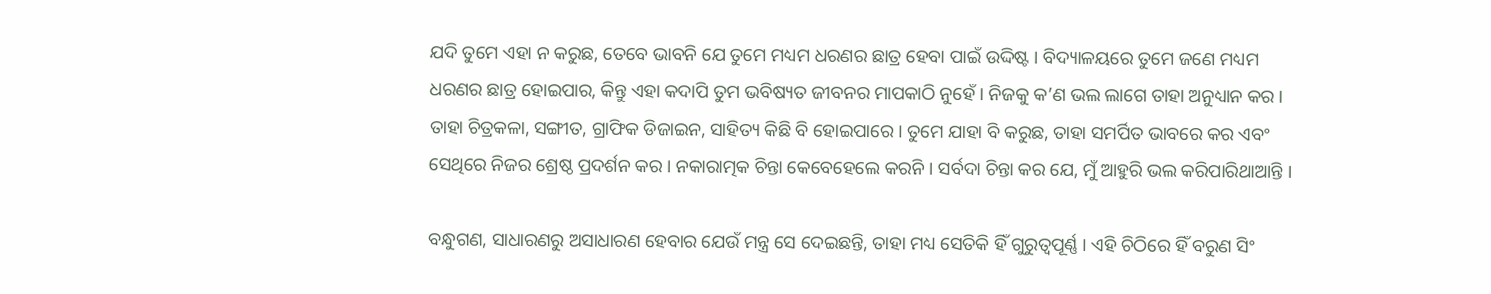ଯଦି ତୁମେ ଏହା ନ କରୁଛ, ତେବେ ଭାବନି ଯେ ତୁମେ ମଧ୍ୟମ ଧରଣର ଛାତ୍ର ହେବା ପାଇଁ ଉଦ୍ଦିଷ୍ଟ । ବିଦ୍ୟାଳୟରେ ତୁମେ ଜଣେ ମଧ୍ୟମ ଧରଣର ଛାତ୍ର ହୋଇପାର, କିନ୍ତୁ ଏହା କଦାପି ତୁମ ଭବିଷ୍ୟତ ଜୀବନର ମାପକାଠି ନୁହେଁ । ନିଜକୁ କ’ଣ ଭଲ ଲାଗେ ତାହା ଅନୁଧ୍ୟାନ କର । ତାହା ଚିତ୍ରକଳା, ସଙ୍ଗୀତ, ଗ୍ରାଫିକ ଡିଜାଇନ, ସାହିତ୍ୟ କିଛି ବି ହୋଇପାରେ । ତୁମେ ଯାହା ବି କରୁଛ, ତାହା ସମର୍ପିତ ଭାବରେ କର ଏବଂ ସେଥିରେ ନିଜର ଶ୍ରେଷ୍ଠ ପ୍ରଦର୍ଶନ କର । ନକାରାତ୍ମକ ଚିନ୍ତା କେବେହେଲେ କରନି । ସର୍ବଦା ଚିନ୍ତା କର ଯେ, ମୁଁ ଆହୁରି ଭଲ କରିପାରିଥାଆନ୍ତି ।

ବନ୍ଧୁଗଣ, ସାଧାରଣରୁ ଅସାଧାରଣ ହେବାର ଯେଉଁ ମନ୍ତ୍ର ସେ ଦେଇଛନ୍ତି, ତାହା ମଧ୍ୟ ସେତିକି ହିଁ ଗୁରୁତ୍ୱପୂର୍ଣ୍ଣ । ଏହି ଚିଠିରେ ହିଁ ବରୁଣ ସିଂ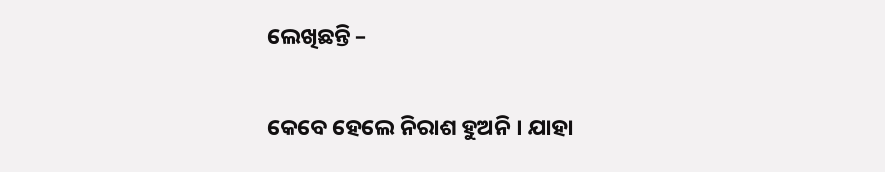ଲେଖିଛନ୍ତି –

କେବେ ହେଲେ ନିରାଶ ହୁଅନି । ଯାହା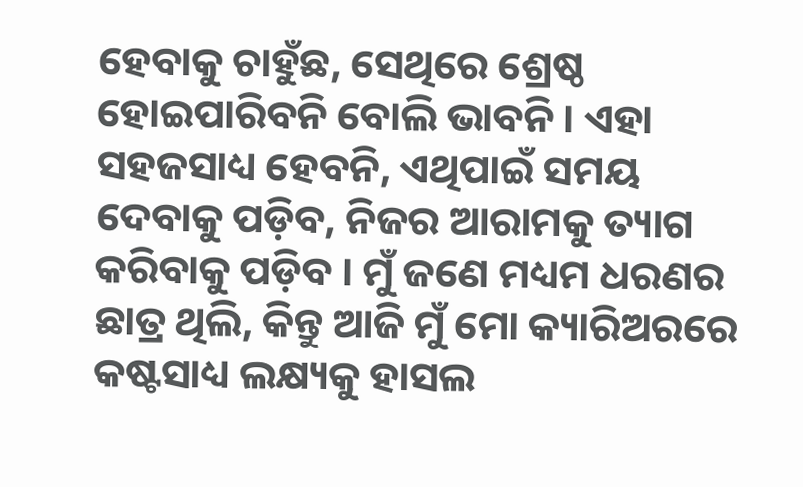ହେବାକୁ ଚାହୁଁଛ, ସେଥିରେ ଶ୍ରେଷ୍ଠ ହୋଇପାରିବନି ବୋଲି ଭାବନି । ଏହା ସହଜସାଧ୍ୟ ହେବନି, ଏଥିପାଇଁ ସମୟ ଦେବାକୁ ପଡ଼ିବ, ନିଜର ଆରାମକୁ ତ୍ୟାଗ କରିବାକୁ ପଡ଼ିବ । ମୁଁ ଜଣେ ମଧ୍ୟମ ଧରଣର ଛାତ୍ର ଥିଲି, କିନ୍ତୁ ଆଜି ମୁଁ ମୋ କ୍ୟାରିଅରରେ କଷ୍ଟସାଧ୍ୟ ଲକ୍ଷ୍ୟକୁ ହାସଲ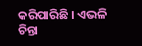କରିପାରିଛି । ଏଭଳି ଚିନ୍ତା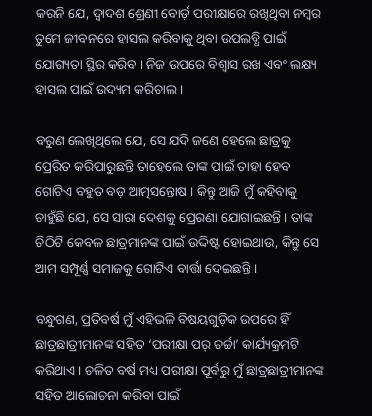କରନି ଯେ, ଦ୍ୱାଦଶ ଶ୍ରେଣୀ ବୋର୍ଡ଼ ପରୀକ୍ଷାରେ ରଖିଥିବା ନମ୍ବର ତୁମେ ଜୀବନରେ ହାସଲ କରିବାକୁ ଥିବା ଉପଲବ୍ଧି ପାଇଁ ଯୋଗ୍ୟତା ସ୍ଥିର କରିବ । ନିଜ ଉପରେ ବିଶ୍ୱାସ ରଖ ଏବଂ ଲକ୍ଷ୍ୟ ହାସଲ ପାଇଁ ଉଦ୍ୟମ କରିଚାଲ ।

ବରୁଣ ଲେଖିଥିଲେ ଯେ, ସେ ଯଦି ଜଣେ ହେଲେ ଛାତ୍ରକୁ ପ୍ରେରିତ କରିପାରୁଛନ୍ତି ତାହେଲେ ତାଙ୍କ ପାଇଁ ତାହା ହେବ ଗୋଟିଏ ବହୁତ ବଡ଼ ଆତ୍ମସନ୍ତୋଷ । କିନ୍ତୁ ଆଜି ମୁଁ କହିବାକୁ ଚାହୁଁଛି ଯେ, ସେ ସାରା ଦେଶକୁ ପ୍ରେରଣା ଯୋଗାଇଛନ୍ତି । ତାଙ୍କ ଚିଠିଟି କେବଳ ଛାତ୍ରମାନଙ୍କ ପାଇଁ ଉଦ୍ଦିଷ୍ଟ ହୋଇଥାଉ, କିନ୍ତୁ ସେ ଆମ ସମ୍ପୂର୍ଣ୍ଣ ସମାଜକୁ ଗୋଟିଏ ବାର୍ତ୍ତା ଦେଇଛନ୍ତି ।

ବନ୍ଧୁଗଣ, ପ୍ରତିବର୍ଷ ମୁଁ ଏହିଭଳି ବିଷୟଗୁଡ଼ିକ ଉପରେ ହିଁ ଛାତ୍ରଛାତ୍ରୀମାନଙ୍କ ସହିତ ‘ପରୀକ୍ଷା ପର୍ ଚର୍ଚ୍ଚା’ କାର୍ଯ୍ୟକ୍ରମଟି କରିଥାଏ । ଚଳିତ ବର୍ଷ ମଧ୍ୟ ପରୀକ୍ଷା ପୂର୍ବରୁ ମୁଁ ଛାତ୍ରଛାତ୍ରୀମାନଙ୍କ ସହିତ ଆଲୋଚନା କରିବା ପାଇଁ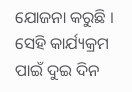ଯୋଜନା କରୁଛି । ସେହି କାର୍ଯ୍ୟକ୍ରମ ପାଇଁ ଦୁଇ ଦିନ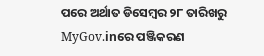ପରେ ଅର୍ଥାତ ଡିସେମ୍ବର ୨୮ ତାରିଖରୁ MyGov.inରେ ପଞ୍ଜିକରଣ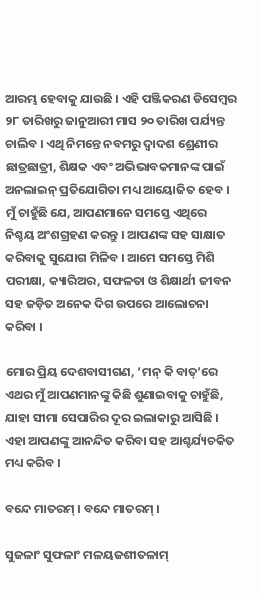ଆରମ୍ଭ ହେବାକୁ ଯାଉଛି । ଏହି ପଞ୍ଜିକରଣ ଡିସେମ୍ବର ୨୮ ତାରିଖରୁ ଜାନୁଆରୀ ମାସ ୨୦ ତାରିଖ ପର୍ଯ୍ୟନ୍ତ ଚାଲିବ । ଏଥି ନିମନ୍ତେ ନବମରୁ ଦ୍ୱାଦଶ ଶ୍ରେଣୀର ଛାତ୍ରଛାତ୍ରୀ, ଶିକ୍ଷକ ଏବଂ ଅଭିଭାବକମାନଙ୍କ ପାଇଁ ଅନଲାଇନ୍ ପ୍ରତିଯୋଗିତା ମଧ୍ୟ ଆୟୋଜିତ ହେବ । ମୁଁ ଚାହୁଁଛି ଯେ, ଆପଣମାନେ ସମସ୍ତେ ଏଥିରେ ନିଶ୍ଚୟ ଅଂଶଗ୍ରହଣ କରନ୍ତୁ । ଆପଣଙ୍କ ସହ ସାକ୍ଷାତ କରିବାକୁ ସୁଯୋଗ ମିଳିବ । ଆମେ ସମସ୍ତେ ମିଶି ପରୀକ୍ଷା, କ୍ୟାରିଅର, ସଫଳତା ଓ ଶିକ୍ଷାର୍ଥୀ ଜୀବନ ସହ ଜଡ଼ିତ ଅନେକ ଦିଗ ଉପରେ ଆଲୋଚନା କରିବା ।

ମୋର ପ୍ରିୟ ଦେଶବାସୀଗଣ, ‘ମନ୍ କି ବାତ୍’ରେ ଏଥର ମୁଁ ଆପଣମାନଙ୍କୁ କିଛି ଶୁଣାଇବାକୁ ଚାହୁଁଛି, ଯାହା ସୀମା ସେପାରିର ଦୂର ଇଲାକାରୁ ଆସିଛି । ଏହା ଆପଣଙ୍କୁ ଆନନ୍ଦିତ କରିବା ସହ ଆଶ୍ଚର୍ଯ୍ୟଚକିତ ମଧ୍ୟ କରିବ ।

ବନ୍ଦେ ମାତରମ୍ । ବନ୍ଦେ ମାତରମ୍ ।

ସୁଜଳାଂ ସୁଫଳାଂ ମଳୟଜଶୀତଳାମ୍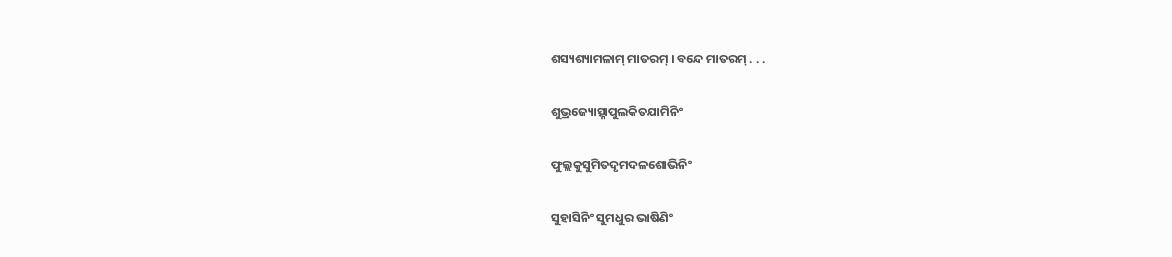ଶସ୍ୟଶ୍ୟାମଳାମ୍ ମାତରମ୍ । ବନ୍ଦେ ମାତରମ୍ . . .

ଶୁଭ୍ରଜ୍ୟୋତ୍ସ୍ନାପୁଲକିତଯାମିନିଂ

ଫୁଲ୍ଲକୁସୁମିତଦୃମଦଳଶୋଭିନିଂ

ସୁହାସିନିଂ ସୁମଧୁର ଭାଷିଣିଂ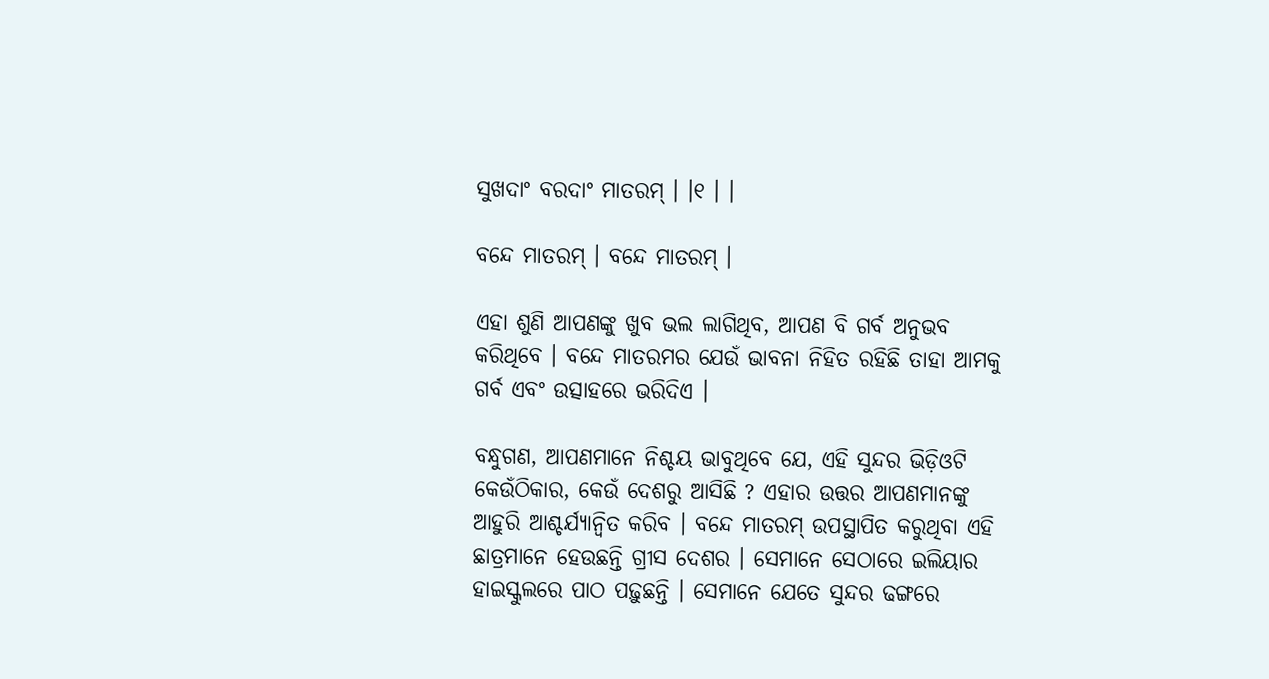ସୁଖଦାଂ ବରଦାଂ ମାତରମ୍ । ।୧ । ।

ବନ୍ଦେ ମାତରମ୍ । ବନ୍ଦେ ମାତରମ୍ ।

ଏହା ଶୁଣି ଆପଣଙ୍କୁ ଖୁବ ଭଲ ଲାଗିଥିବ, ଆପଣ ବି ଗର୍ବ ଅନୁଭବ କରିଥିବେ । ବନ୍ଦେ ମାତରମର ଯେଉଁ ଭାବନା ନିହିତ ରହିଛି ତାହା ଆମକୁ ଗର୍ବ ଏବଂ ଉତ୍ସାହରେ ଭରିଦିଏ ।

ବନ୍ଧୁଗଣ, ଆପଣମାନେ ନିଶ୍ଚୟ ଭାବୁଥିବେ ଯେ, ଏହି ସୁନ୍ଦର ଭିଡ଼ିଓଟି କେଉଁଠିକାର, କେଉଁ ଦେଶରୁ ଆସିଛି ? ଏହାର ଉତ୍ତର ଆପଣମାନଙ୍କୁ ଆହୁରି ଆଶ୍ଚର୍ଯ୍ୟାନ୍ୱିତ କରିବ । ବନ୍ଦେ ମାତରମ୍ ଉପସ୍ଥାପିତ କରୁଥିବା ଏହି ଛାତ୍ରମାନେ ହେଉଛନ୍ତି ଗ୍ରୀସ ଦେଶର । ସେମାନେ ସେଠାରେ ଇଲିୟାର ହାଇସ୍କୁଲରେ ପାଠ ପଢ଼ୁଛନ୍ତି । ସେମାନେ ଯେତେ ସୁନ୍ଦର ଢଙ୍ଗରେ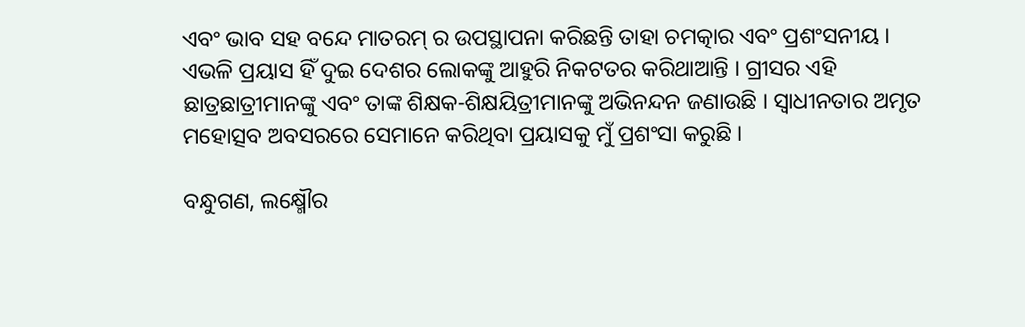ଏବଂ ଭାବ ସହ ବନ୍ଦେ ମାତରମ୍ ର ଉପସ୍ଥାପନା କରିଛନ୍ତି ତାହା ଚମତ୍କାର ଏବଂ ପ୍ରଶଂସନୀୟ । ଏଭଳି ପ୍ରୟାସ ହିଁ ଦୁଇ ଦେଶର ଲୋକଙ୍କୁ ଆହୁରି ନିକଟତର କରିଥାଆନ୍ତି । ଗ୍ରୀସର ଏହି ଛାତ୍ରଛାତ୍ରୀମାନଙ୍କୁ ଏବଂ ତାଙ୍କ ଶିକ୍ଷକ-ଶିକ୍ଷୟିତ୍ରୀମାନଙ୍କୁ ଅଭିନନ୍ଦନ ଜଣାଉଛି । ସ୍ୱାଧୀନତାର ଅମୃତ ମହୋତ୍ସବ ଅବସରରେ ସେମାନେ କରିଥିବା ପ୍ରୟାସକୁ ମୁଁ ପ୍ରଶଂସା କରୁଛି ।

ବନ୍ଧୁଗଣ, ଲକ୍ଷ୍ମୌର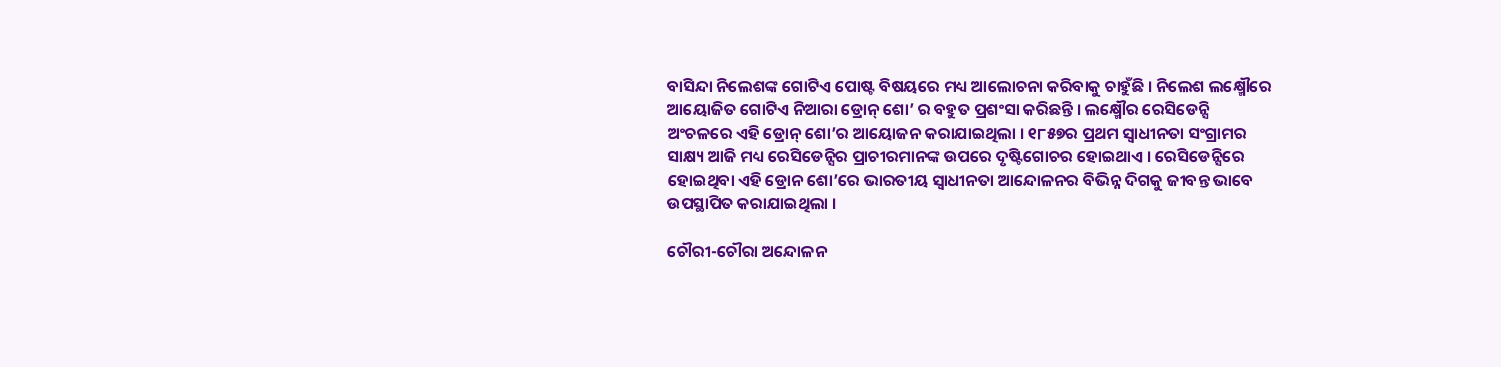ବାସିନ୍ଦା ନିଲେଶଙ୍କ ଗୋଟିଏ ପୋଷ୍ଟ ବିଷୟରେ ମଧ୍ୟ ଆଲୋଚନା କରିବାକୁ ଚାହୁଁଛି । ନିଲେଶ ଲକ୍ଷ୍ମୌରେ ଆୟୋଜିତ ଗୋଟିଏ ନିଆରା ଡ୍ରୋନ୍ ଶୋ’ ର ବହୁତ ପ୍ରଶଂସା କରିଛନ୍ତି । ଲକ୍ଷ୍ମୌର ରେସିଡେନ୍ସି ଅଂଚଳରେ ଏହି ଡ୍ରୋନ୍ ଶୋ’ର ଆୟୋଜନ କରାଯାଇଥିଲା । ୧୮୫୭ର ପ୍ରଥମ ସ୍ୱାଧୀନତା ସଂଗ୍ରାମର ସାକ୍ଷ୍ୟ ଆଜି ମଧ୍ୟ ରେସିଡେନ୍ସିର ପ୍ରାଚୀରମାନଙ୍କ ଉପରେ ଦୃଷ୍ଟିଗୋଚର ହୋଇଥାଏ । ରେସିଡେନ୍ସିରେ ହୋଇଥିବା ଏହି ଡ୍ରୋନ ଶୋ’ରେ ଭାରତୀୟ ସ୍ୱାଧୀନତା ଆନ୍ଦୋଳନର ବିଭିନ୍ନ ଦିଗକୁ ଜୀବନ୍ତ ଭାବେ ଉପସ୍ଥାପିତ କରାଯାଇଥିଲା ।

ଚୌରୀ-ଚୌରା ଅନ୍ଦୋଳନ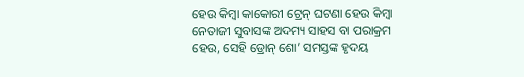ହେଉ କିମ୍ବା କାକୋରୀ ଟ୍ରେନ୍ ଘଟଣା ହେଉ କିମ୍ବା ନେତାଜୀ ସୁବାସଙ୍କ ଅଦମ୍ୟ ସାହସ ବା ପରାକ୍ରମ ହେଉ, ସେହି ଡ୍ରୋନ୍ ଶୋ’ ସମସ୍ତଙ୍କ ହୃଦୟ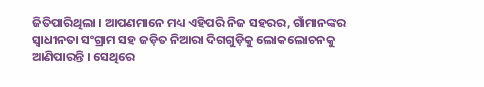ଜିତିପାରିଥିଲା । ଆପଣମାନେ ମଧ୍ୟ ଏହିପରି ନିଜ ସହରର, ଗାଁମାନଙ୍କର ସ୍ୱାଧୀନତା ସଂଗ୍ରାମ ସହ ଜଡ଼ିତ ନିଆରା ଦିଗଗୁଡ଼ିକୁ ଲୋକଲୋଚନକୁ ଆଣିପାରନ୍ତି । ସେଥିରେ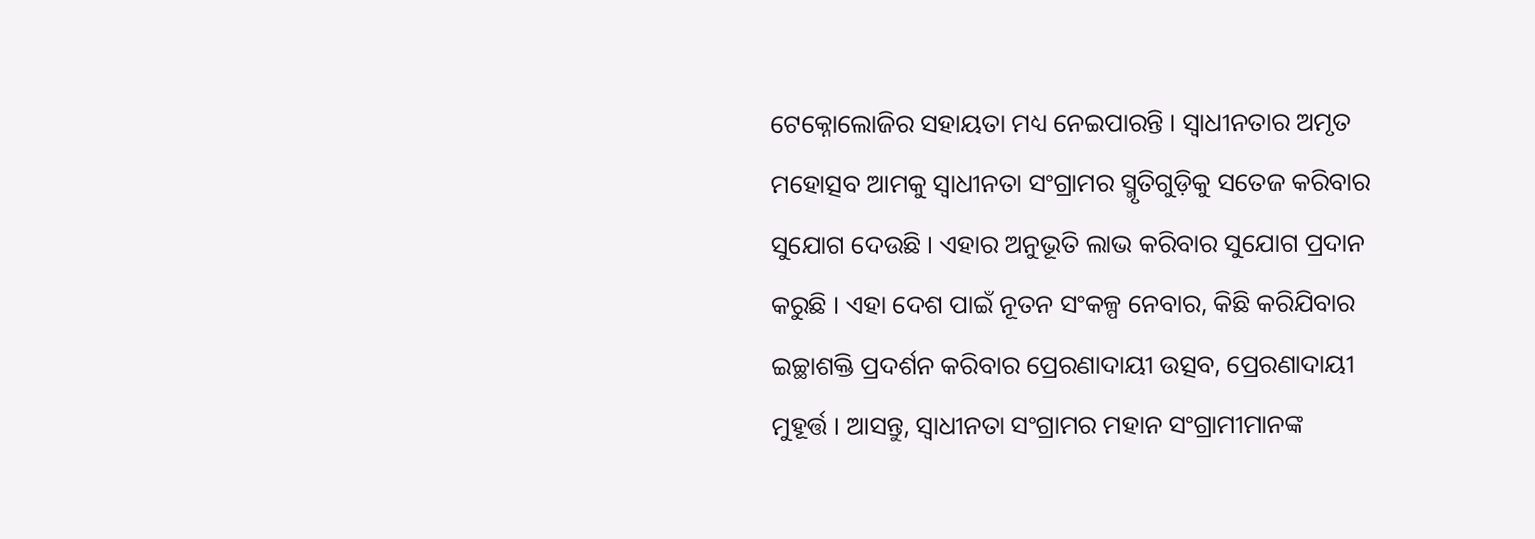ଟେକ୍ନୋଲୋଜିର ସହାୟତା ମଧ୍ୟ ନେଇପାରନ୍ତି । ସ୍ୱାଧୀନତାର ଅମୃତ ମହୋତ୍ସବ ଆମକୁ ସ୍ୱାଧୀନତା ସଂଗ୍ରାମର ସ୍ମୃତିଗୁଡ଼ିକୁ ସତେଜ କରିବାର ସୁଯୋଗ ଦେଉଛି । ଏହାର ଅନୁଭୂତି ଲାଭ କରିବାର ସୁଯୋଗ ପ୍ରଦାନ କରୁଛି । ଏହା ଦେଶ ପାଇଁ ନୂତନ ସଂକଳ୍ପ ନେବାର, କିଛି କରିଯିବାର ଇଚ୍ଛାଶକ୍ତି ପ୍ରଦର୍ଶନ କରିବାର ପ୍ରେରଣାଦାୟୀ ଉତ୍ସବ, ପ୍ରେରଣାଦାୟୀ ମୁହୂର୍ତ୍ତ । ଆସନ୍ତୁ, ସ୍ୱାଧୀନତା ସଂଗ୍ରାମର ମହାନ ସଂଗ୍ରାମୀମାନଙ୍କ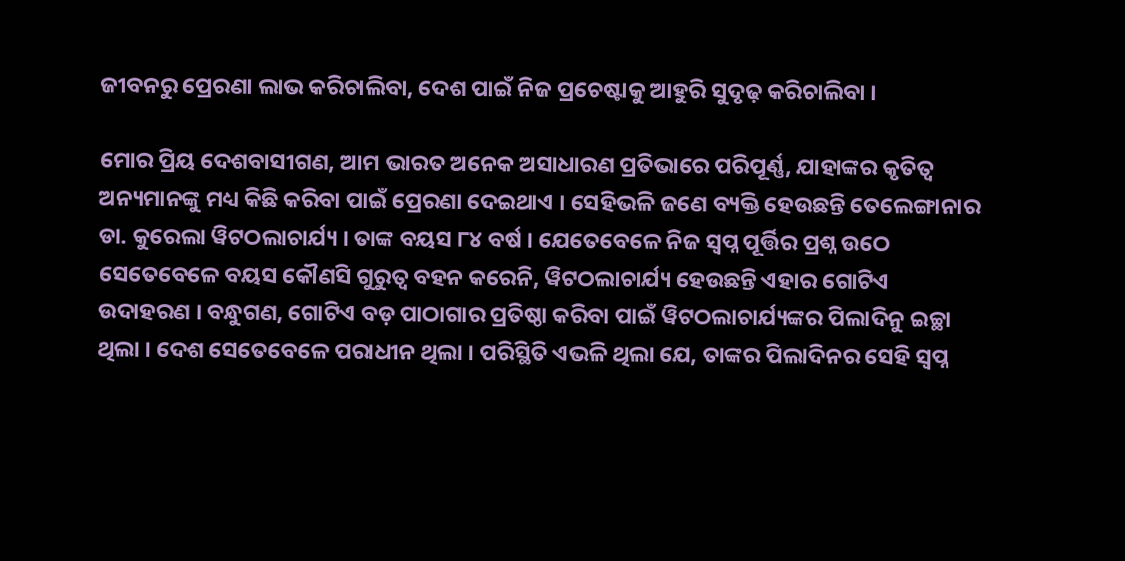ଜୀବନରୁ ପ୍ରେରଣା ଲାଭ କରିଚାଲିବା, ଦେଶ ପାଇଁ ନିଜ ପ୍ରଚେଷ୍ଟାକୁ ଆହୁରି ସୁଦୃଢ଼ କରିଚାଲିବା ।

ମୋର ପ୍ରିୟ ଦେଶବାସୀଗଣ, ଆମ ଭାରତ ଅନେକ ଅସାଧାରଣ ପ୍ରତିଭାରେ ପରିପୂର୍ଣ୍ଣ, ଯାହାଙ୍କର କୃତିତ୍ୱ ଅନ୍ୟମାନଙ୍କୁ ମଧ୍ୟ କିଛି କରିବା ପାଇଁ ପ୍ରେରଣା ଦେଇଥାଏ । ସେହିଭଳି ଜଣେ ବ୍ୟକ୍ତି ହେଉଛନ୍ତି ତେଲେଙ୍ଗାନାର ଡା. କୁରେଲା ୱିଟଠଲାଚାର୍ଯ୍ୟ । ତାଙ୍କ ବୟସ ୮୪ ବର୍ଷ । ଯେତେବେଳେ ନିଜ ସ୍ୱପ୍ନ ପୂର୍ତ୍ତିର ପ୍ରଶ୍ନ ଉଠେ ସେତେବେଳେ ବୟସ କୌଣସି ଗୁରୁତ୍ୱ ବହନ କରେନି, ୱିଟଠଲାଚାର୍ଯ୍ୟ ହେଉଛନ୍ତି ଏହାର ଗୋଟିଏ ଉଦାହରଣ । ବନ୍ଧୁଗଣ, ଗୋଟିଏ ବଡ଼ ପାଠାଗାର ପ୍ରତିଷ୍ଠା କରିବା ପାଇଁ ୱିଟଠଲାଚାର୍ଯ୍ୟଙ୍କର ପିଲାଦିନୁ ଇଚ୍ଛା ଥିଲା । ଦେଶ ସେତେବେଳେ ପରାଧୀନ ଥିଲା । ପରିସ୍ଥିତି ଏଭଳି ଥିଲା ଯେ, ତାଙ୍କର ପିଲାଦିନର ସେହି ସ୍ୱପ୍ନ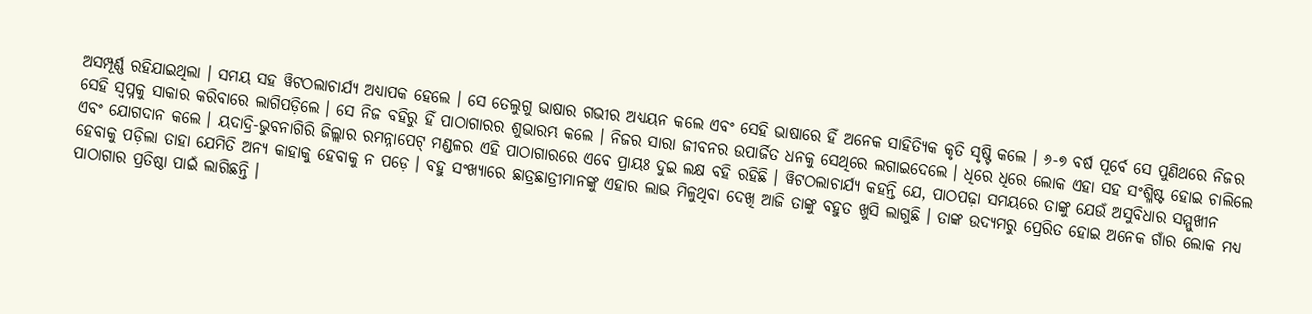ଅସମ୍ପୂର୍ଣ୍ଣ ରହିଯାଇଥିଲା । ସମୟ ସହ ୱିଟଠଲାଚାର୍ଯ୍ୟ ଅଧ୍ୟାପକ ହେଲେ । ସେ ତେଲୁଗୁ ଭାଷାର ଗଭୀର ଅଧ୍ୟୟନ କଲେ ଏବଂ ସେହି ଭାଷାରେ ହିଁ ଅନେକ ସାହିତ୍ୟିକ କୃତି ସୃଷ୍ଟି କଲେ । ୬-୭ ବର୍ଷ ପୂର୍ବେ ସେ ପୁଣିଥରେ ନିଜର ସେହି ସ୍ୱପ୍ନକୁ ସାକାର କରିବାରେ ଲାଗିପଡ଼ିଲେ । ସେ ନିଜ ବହିରୁ ହିଁ ପାଠାଗାରର ଶୁଭାରମ୍ଭ କଲେ । ନିଜର ସାରା ଜୀବନର ଉପାର୍ଜିତ ଧନକୁ ସେଥିରେ ଲଗାଇଦେଲେ । ଧିରେ ଧିରେ ଲୋକ ଏହା ସହ ସଂଶ୍ଳିଷ୍ଟ ହୋଇ ଚାଲିଲେ ଏବଂ ଯୋଗଦାନ କଲେ । ୟଦାଦ୍ରି-ଭୁବନାଗିରି ଜିଲ୍ଲାର ରମନ୍ନାପେଟ୍ ମଣ୍ଡଳର ଏହି ପାଠାଗାରରେ ଏବେ ପ୍ରାୟଃ ଦୁଇ ଲକ୍ଷ ବହି ରହିଛି । ୱିଟଠଲାଚାର୍ଯ୍ୟ କହନ୍ତି ଯେ, ପାଠପଢ଼ା ସମୟରେ ତାଙ୍କୁ ଯେଉଁ ଅସୁବିଧାର ସମ୍ମୁଖୀନ ହେବାକୁ ପଡ଼ିଲା ତାହା ଯେମିତି ଅନ୍ୟ କାହାକୁ ହେବାକୁ ନ ପଡ଼େ । ବହୁ ସଂଖ୍ୟାରେ ଛାତ୍ରଛାତ୍ରୀମାନଙ୍କୁ ଏହାର ଲାଭ ମିଳୁଥିବା ଦେଖି ଆଜି ତାଙ୍କୁ ବହୁତ ଖୁସି ଲାଗୁଛି । ତାଙ୍କ ଉଦ୍ୟମରୁ ପ୍ରେରିତ ହୋଇ ଅନେକ ଗାଁର ଲୋକ ମଧ୍ୟ ପାଠାଗାର ପ୍ରତିଷ୍ଠା ପାଇଁ ଲାଗିଛନ୍ତି ।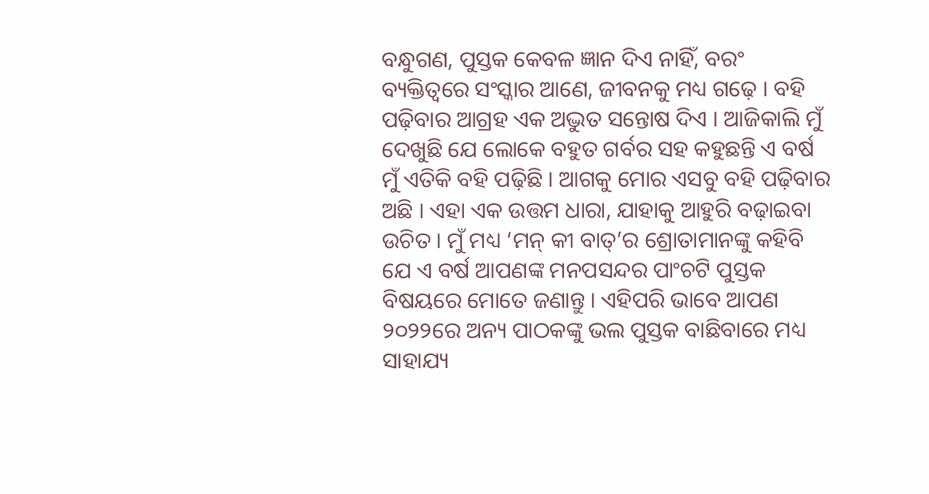ବନ୍ଧୁଗଣ, ପୁସ୍ତକ କେବଳ ଜ୍ଞାନ ଦିଏ ନାହିଁ, ବରଂ ବ୍ୟକ୍ତିତ୍ୱରେ ସଂସ୍କାର ଆଣେ, ଜୀବନକୁ ମଧ୍ୟ ଗଢ଼େ । ବହି ପଢ଼ିବାର ଆଗ୍ରହ ଏକ ଅଦ୍ଭୁତ ସନ୍ତୋଷ ଦିଏ । ଆଜିକାଲି ମୁଁ ଦେଖୁଛି ଯେ ଲୋକେ ବହୁତ ଗର୍ବର ସହ କହୁଛନ୍ତି ଏ ବର୍ଷ ମୁଁ ଏତିକି ବହି ପଢ଼ିଛି । ଆଗକୁ ମୋର ଏସବୁ ବହି ପଢ଼ିବାର ଅଛି । ଏହା ଏକ ଉତ୍ତମ ଧାରା, ଯାହାକୁ ଆହୁରି ବଢ଼ାଇବା ଉଚିତ । ମୁଁ ମଧ୍ୟ ‘ମନ୍ କୀ ବାତ୍’ର ଶ୍ରୋତାମାନଙ୍କୁ କହିବି ଯେ ଏ ବର୍ଷ ଆପଣଙ୍କ ମନପସନ୍ଦର ପାଂଚଟି ପୁସ୍ତକ ବିଷୟରେ ମୋତେ ଜଣାନ୍ତୁ । ଏହିପରି ଭାବେ ଆପଣ ୨୦୨୨ରେ ଅନ୍ୟ ପାଠକଙ୍କୁ ଭଲ ପୁସ୍ତକ ବାଛିବାରେ ମଧ୍ୟ ସାହାଯ୍ୟ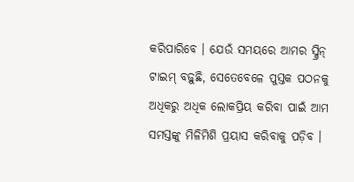କରିପାରିବେ । ଯେଉଁ ସମୟରେ ଆମର ସ୍କ୍ରିନ୍ ଟାଇମ୍ ବଢ଼ୁଛି, ସେତେବେଳେ ପୁସ୍ତକ ପଠନକୁ ଅଧିକରୁ ଅଧିକ ଲୋକପ୍ରିୟ କରିବା ପାଇଁ ଆମ ସମସ୍ତଙ୍କୁ ମିଳିମିଶି ପ୍ରୟାସ କରିବାକୁ ପଡ଼ିବ ।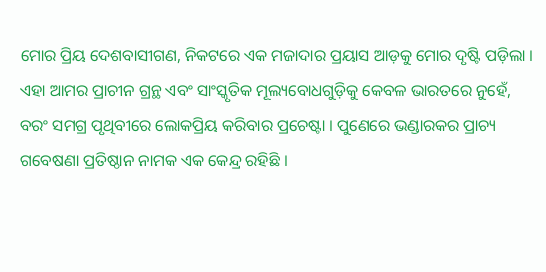ମୋର ପ୍ରିୟ ଦେଶବାସୀଗଣ, ନିକଟରେ ଏକ ମଜାଦାର ପ୍ରୟାସ ଆଡ଼କୁ ମୋର ଦୃଷ୍ଟି ପଡ଼ିଲା । ଏହା ଆମର ପ୍ରାଚୀନ ଗ୍ରନ୍ଥ ଏବଂ ସାଂସ୍କୃତିକ ମୂଲ୍ୟବୋଧଗୁଡ଼ିକୁ କେବଳ ଭାରତରେ ନୁହେଁ, ବରଂ ସମଗ୍ର ପୃଥିବୀରେ ଲୋକପ୍ରିୟ କରିବାର ପ୍ରଚେଷ୍ଟା । ପୁଣେରେ ଭଣ୍ଡାରକର ପ୍ରାଚ୍ୟ ଗବେଷଣା ପ୍ରତିଷ୍ଠାନ ନାମକ ଏକ କେନ୍ଦ୍ର ରହିଛି ।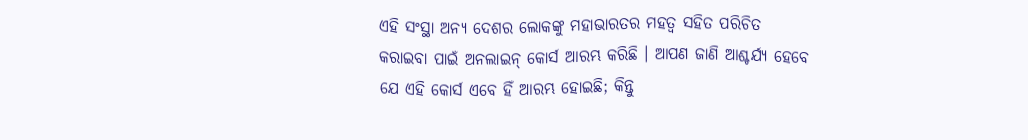ଏହି ସଂସ୍ଥା ଅନ୍ୟ ଦେଶର ଲୋକଙ୍କୁ ମହାଭାରତର ମହତ୍ୱ ସହିତ ପରିଚିତ କରାଇବା ପାଇଁ ଅନଲାଇନ୍ କୋର୍ସ ଆରମ୍ଭ କରିଛି । ଆପଣ ଜାଣି ଆଶ୍ଚର୍ଯ୍ୟ ହେବେ ଯେ ଏହି କୋର୍ସ ଏବେ ହିଁ ଆରମ୍ଭ ହୋଇଛି; କିନ୍ତୁ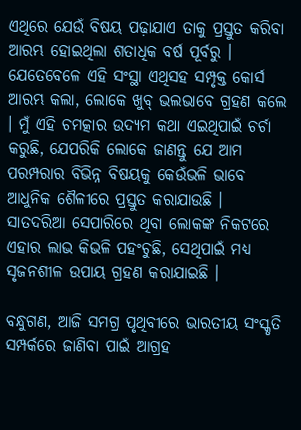ଏଥିରେ ଯେଉଁ ବିଷୟ ପଢ଼ାଯାଏ ତାକୁ ପ୍ରସ୍ତୁତ କରିବା ଆରମ୍ଭ ହୋଇଥିଲା ଶତାଧିକ ବର୍ଷ ପୂର୍ବରୁ । ଯେତେବେଳେ ଏହି ସଂସ୍ଥା ଏଥିସହ ସମ୍ପୃକ୍ତ କୋର୍ସ ଆରମ୍ଭ କଲା, ଲୋକେ ଖୁବ୍ ଭଲଭାବେ ଗ୍ରହଣ କଲେ । ମୁଁ ଏହି ଚମତ୍କାର ଉଦ୍ୟମ କଥା ଏଇଥିପାଇଁ ଚର୍ଚା କରୁଛି, ଯେପରିକି ଲୋକେ ଜାଣନ୍ତୁ ଯେ ଆମ ପରମ୍ପରାର ବିଭିନ୍ନ ବିଷୟକୁ କେଉଁଭଳି ଭାବେ ଆଧୁନିକ ଶୈଳୀରେ ପ୍ରସ୍ତୁତ କରାଯାଉଛି । ସାତଦରିଆ ସେପାରିରେ ଥିବା ଲୋକଙ୍କ ନିକଟରେ ଏହାର ଲାଭ କିଭଳି ପହଂଚୁଛି, ସେଥିପାଇଁ ମଧ୍ୟ ସୃଜନଶୀଳ ଉପାୟ ଗ୍ରହଣ କରାଯାଇଛି ।

ବନ୍ଧୁଗଣ, ଆଜି ସମଗ୍ର ପୃଥିବୀରେ ଭାରତୀୟ ସଂସ୍କୃତି ସମ୍ପର୍କରେ ଜାଣିବା ପାଇଁ ଆଗ୍ରହ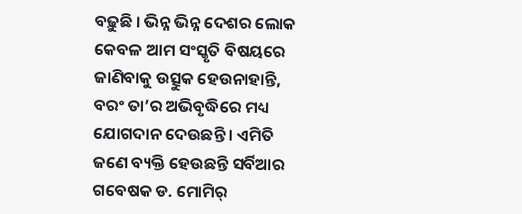ବଢ଼ୁଛି । ଭିନ୍ନ ଭିନ୍ନ ଦେଶର ଲୋକ କେବଳ ଆମ ସଂସ୍କୃତି ବିଷୟରେ ଜାଣିବାକୁ ଉତ୍ସୁକ ହେଉନାହାନ୍ତି, ବରଂ ତା’ର ଅଭିବୃଦ୍ଧିରେ ମଧ୍ୟ ଯୋଗଦାନ ଦେଉଛନ୍ତି । ଏମିତି ଜଣେ ବ୍ୟକ୍ତି ହେଉଛନ୍ତି ସର୍ବିଆର ଗବେଷକ ଡ. ମୋମିର୍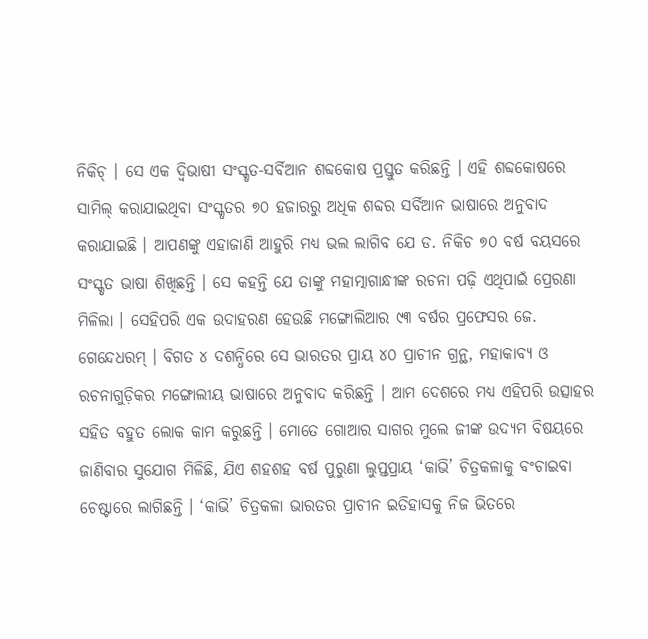ନିକିଚ୍ । ସେ ଏକ ଦ୍ୱିଭାଷୀ ସଂସ୍କୃତ-ସର୍ବିଆନ ଶବ୍ଦକୋଷ ପ୍ରସ୍ତୁତ କରିଛନ୍ତି । ଏହି ଶବ୍ଦକୋଷରେ ସାମିଲ୍ କରାଯାଇଥିବା ସଂସ୍କୃତର ୭୦ ହଜାରରୁ ଅଧିକ ଶବ୍ଦର ସର୍ବିଆନ ଭାଷାରେ ଅନୁବାଦ କରାଯାଇଛି । ଆପଣଙ୍କୁ ଏହାଜାଣି ଆହୁରି ମଧ୍ୟ ଭଲ ଲାଗିବ ଯେ ଡ. ନିକିଚ ୭୦ ବର୍ଷ ବୟସରେ ସଂସ୍କୃତ ଭାଷା ଶିଖିଛନ୍ତି । ସେ କହନ୍ତି ଯେ ତାଙ୍କୁ ମହାତ୍ମାଗାନ୍ଧୀଙ୍କ ରଚନା ପଢ଼ି ଏଥିପାଇଁ ପ୍ରେରଣା ମିଳିଲା । ସେହିପରି ଏକ ଉଦାହରଣ ହେଉଛି ମଙ୍ଗୋଲିଆର ୯୩ ବର୍ଷର ପ୍ରଫେସର ଜେ. ଗେନ୍ଦେଧରମ୍ । ବିଗତ ୪ ଦଶନ୍ଧିରେ ସେ ଭାରତର ପ୍ରାୟ ୪୦ ପ୍ରାଚୀନ ଗ୍ରନ୍ଥ, ମହାକାବ୍ୟ ଓ ରଚନାଗୁଡ଼ିକର ମଙ୍ଗୋଲୀୟ ଭାଷାରେ ଅନୁବାଦ କରିଛନ୍ତି । ଆମ ଦେଶରେ ମଧ୍ୟ ଏହିପରି ଉତ୍ସାହର ସହିତ ବହୁତ ଲୋକ କାମ କରୁଛନ୍ତି । ମୋତେ ଗୋଆର ସାଗର ମୁଲେ ଜୀଙ୍କ ଉଦ୍ୟମ ବିଷୟରେ ଜାଣିବାର ସୁଯୋଗ ମିଳିଛି, ଯିଏ ଶହଶହ ବର୍ଷ ପୁରୁଣା ଲୁପ୍ତପ୍ରାୟ ‘କାଭି’ ଚିତ୍ରକଳାକୁ ବଂଚାଇବା ଚେଷ୍ଟାରେ ଲାଗିଛନ୍ତି । ‘କାଭି’ ଚିତ୍ରକଳା ଭାରତର ପ୍ରାଚୀନ ଇତିହାସକୁ ନିଜ ଭିତରେ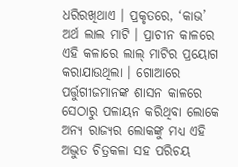ଧରିରଖିଥାଏ । ପ୍ରକୃତରେ, ‘କାଭ’ ଅର୍ଥ ଲାଲ ମାଟି । ପ୍ରାଚୀନ କାଳରେ ଏହି କଳାରେ ଲାଲ୍ ମାଟିର ପ୍ରୟୋଗ କରାଯାଉଥିଲା । ଗୋଆରେ ପର୍ତ୍ତୁଗୀଜମାନଙ୍କ ଶାସନ କାଳରେ ସେଠାରୁ ପଳାୟନ କରିଥିବା ଲୋକେ ଅନ୍ୟ ରାଜ୍ୟର ଲୋକଙ୍କୁ ମଧ୍ୟ ଏହି ଅଦ୍ଭୁତ ଚିତ୍ରକଳା ସହ ପରିଚୟ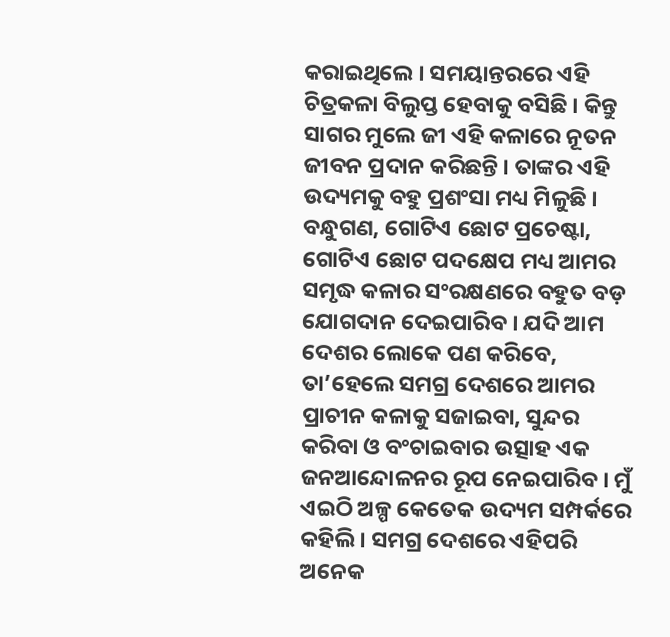କରାଇଥିଲେ । ସମୟାନ୍ତରରେ ଏହି ଚିତ୍ରକଳା ବିଲୁପ୍ତ ହେବାକୁ ବସିଛି । କିନ୍ତୁ ସାଗର ମୁଲେ ଜୀ ଏହି କଳାରେ ନୂତନ ଜୀବନ ପ୍ରଦାନ କରିଛନ୍ତି । ତାଙ୍କର ଏହି ଉଦ୍ୟମକୁ ବହୁ ପ୍ରଶଂସା ମଧ୍ୟ ମିଳୁଛି । ବନ୍ଧୁଗଣ, ଗୋଟିଏ ଛୋଟ ପ୍ରଚେଷ୍ଟା, ଗୋଟିଏ ଛୋଟ ପଦକ୍ଷେପ ମଧ୍ୟ ଆମର ସମୃଦ୍ଧ କଳାର ସଂରକ୍ଷଣରେ ବହୁତ ବଡ଼ ଯୋଗଦାନ ଦେଇପାରିବ । ଯଦି ଆମ ଦେଶର ଲୋକେ ପଣ କରିବେ, ତା’ହେଲେ ସମଗ୍ର ଦେଶରେ ଆମର ପ୍ରାଚୀନ କଳାକୁ ସଜାଇବା, ସୁନ୍ଦର କରିବା ଓ ବଂଚାଇବାର ଉତ୍ସାହ ଏକ ଜନଆନ୍ଦୋଳନର ରୂପ ନେଇପାରିବ । ମୁଁ ଏଇଠି ଅଳ୍ପ କେତେକ ଉଦ୍ୟମ ସମ୍ପର୍କରେ କହିଲି । ସମଗ୍ର ଦେଶରେ ଏହିପରି ଅନେକ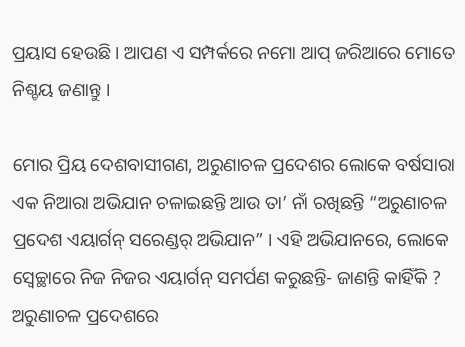ପ୍ରୟାସ ହେଉଛି । ଆପଣ ଏ ସମ୍ପର୍କରେ ନମୋ ଆପ୍ ଜରିଆରେ ମୋତେ ନିଶ୍ଚୟ ଜଣାନ୍ତୁ ।

ମୋର ପ୍ରିୟ ଦେଶବାସୀଗଣ, ଅରୁଣାଚଳ ପ୍ରଦେଶର ଲୋକେ ବର୍ଷସାରା ଏକ ନିଆରା ଅଭିଯାନ ଚଳାଇଛନ୍ତି ଆଉ ତା’ ନାଁ ରଖିଛନ୍ତି “ଅରୁଣାଚଳ ପ୍ରଦେଶ ଏୟାର୍ଗନ୍ ସରେଣ୍ଡର୍ ଅଭିଯାନ” । ଏହି ଅଭିଯାନରେ, ଲୋକେ ସ୍ୱେଚ୍ଛାରେ ନିଜ ନିଜର ଏୟାର୍ଗନ୍ ସମର୍ପଣ କରୁଛନ୍ତି- ଜାଣନ୍ତି କାହିଁକି ? ଅରୁଣାଚଳ ପ୍ରଦେଶରେ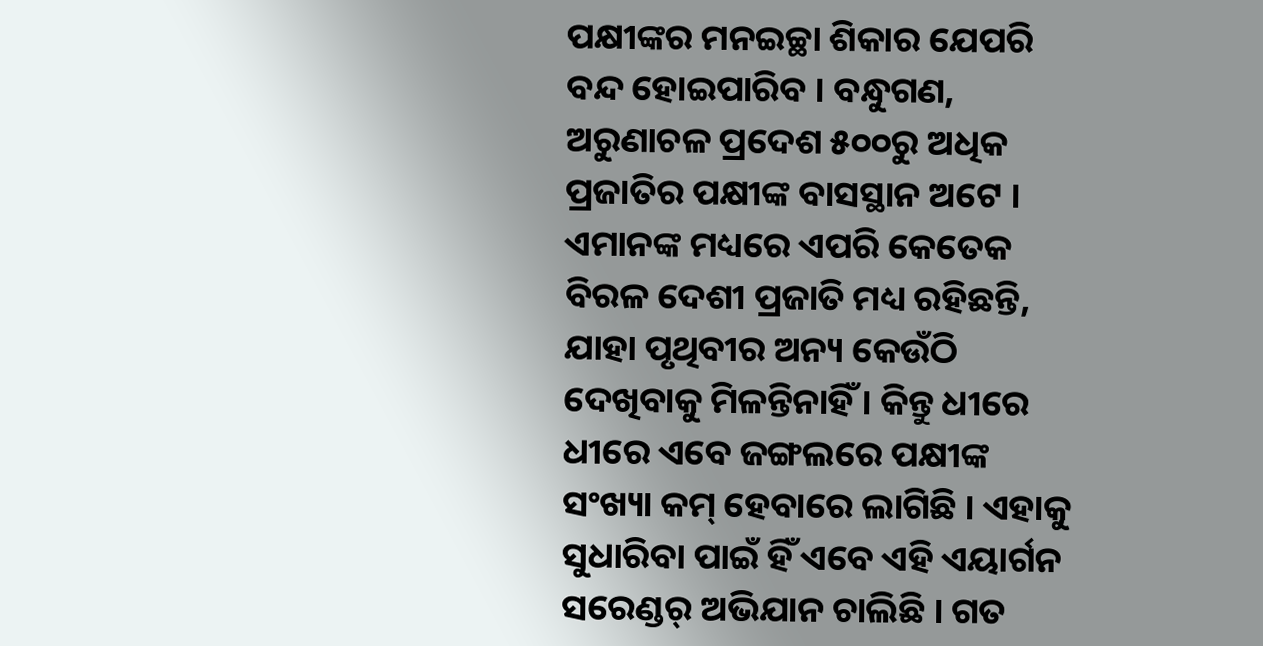ପକ୍ଷୀଙ୍କର ମନଇଚ୍ଛା ଶିକାର ଯେପରି ବନ୍ଦ ହୋଇପାରିବ । ବନ୍ଧୁଗଣ, ଅରୁଣାଚଳ ପ୍ରଦେଶ ୫୦୦ରୁ ଅଧିକ ପ୍ରଜାତିର ପକ୍ଷୀଙ୍କ ବାସସ୍ଥାନ ଅଟେ । ଏମାନଙ୍କ ମଧ୍ୟରେ ଏପରି କେତେକ ବିରଳ ଦେଶୀ ପ୍ରଜାତି ମଧ୍ୟ ରହିଛନ୍ତି, ଯାହା ପୃଥିବୀର ଅନ୍ୟ କେଉଁଠି ଦେଖିବାକୁ ମିଳନ୍ତିନାହିଁ । କିନ୍ତୁ ଧୀରେ ଧୀରେ ଏବେ ଜଙ୍ଗଲରେ ପକ୍ଷୀଙ୍କ ସଂଖ୍ୟା କମ୍ ହେବାରେ ଲାଗିଛି । ଏହାକୁ ସୁଧାରିବା ପାଇଁ ହିଁ ଏବେ ଏହି ଏୟାର୍ଗନ ସରେଣ୍ଡର୍ ଅଭିଯାନ ଚାଲିଛି । ଗତ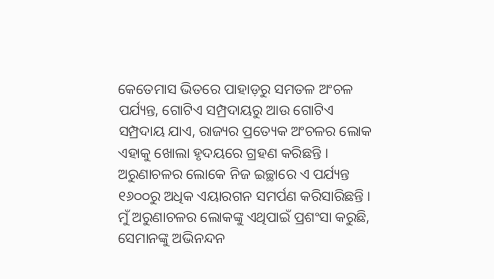କେତେମାସ ଭିତରେ ପାହାଡ଼ରୁ ସମତଳ ଅଂଚଳ ପର୍ଯ୍ୟନ୍ତ, ଗୋଟିଏ ସମ୍ପ୍ରଦାୟରୁ ଆଉ ଗୋଟିଏ ସମ୍ପ୍ରଦାୟ ଯାଏ, ରାଜ୍ୟର ପ୍ରତ୍ୟେକ ଅଂଚଳର ଲୋକ ଏହାକୁ ଖୋଲା ହୃଦୟରେ ଗ୍ରହଣ କରିଛନ୍ତି । ଅରୁଣାଚଳର ଲୋକେ ନିଜ ଇଚ୍ଛାରେ ଏ ପର୍ଯ୍ୟନ୍ତ ୧୬୦୦ରୁ ଅଧିକ ଏୟାରଗନ ସମର୍ପଣ କରିସାରିଛନ୍ତି । ମୁଁ ଅରୁଣାଚଳର ଲୋକଙ୍କୁ ଏଥିପାଇଁ ପ୍ରଶଂସା କରୁଛି, ସେମାନଙ୍କୁ ଅଭିନନ୍ଦନ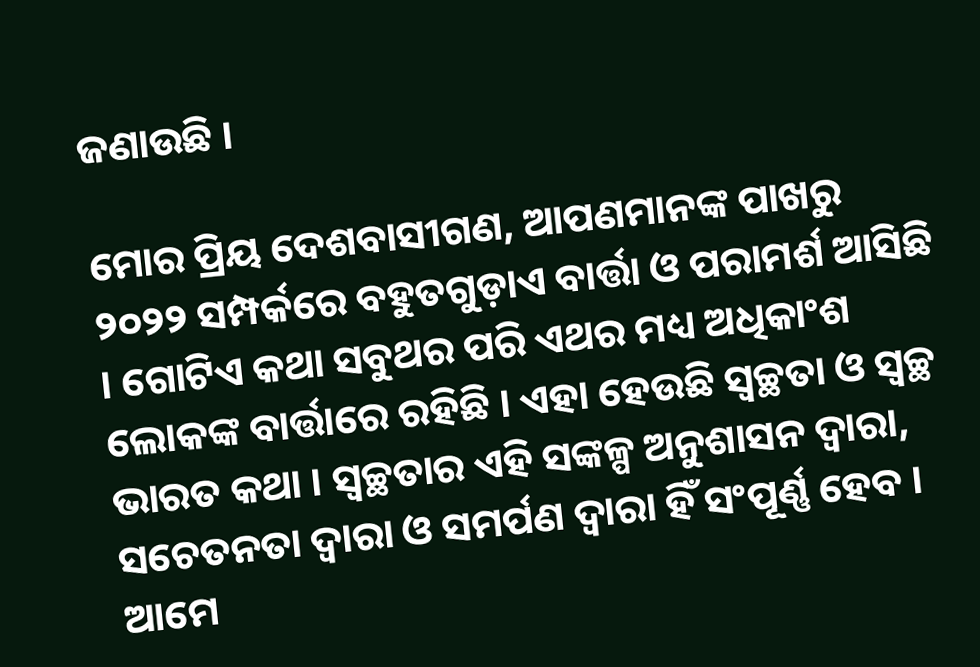ଜଣାଉଛି ।

ମୋର ପ୍ରିୟ ଦେଶବାସୀଗଣ, ଆପଣମାନଙ୍କ ପାଖରୁ ୨୦୨୨ ସମ୍ପର୍କରେ ବହୁତଗୁଡ଼ାଏ ବାର୍ତ୍ତା ଓ ପରାମର୍ଶ ଆସିଛି । ଗୋଟିଏ କଥା ସବୁଥର ପରି ଏଥର ମଧ୍ୟ ଅଧିକାଂଶ ଲୋକଙ୍କ ବାର୍ତ୍ତାରେ ରହିଛି । ଏହା ହେଉଛି ସ୍ୱଚ୍ଛତା ଓ ସ୍ୱଚ୍ଛ ଭାରତ କଥା । ସ୍ୱଚ୍ଛତାର ଏହି ସଙ୍କଳ୍ପ ଅନୁଶାସନ ଦ୍ୱାରା, ସଚେତନତା ଦ୍ୱାରା ଓ ସମର୍ପଣ ଦ୍ୱାରା ହିଁ ସଂପୂର୍ଣ୍ଣ ହେବ । ଆମେ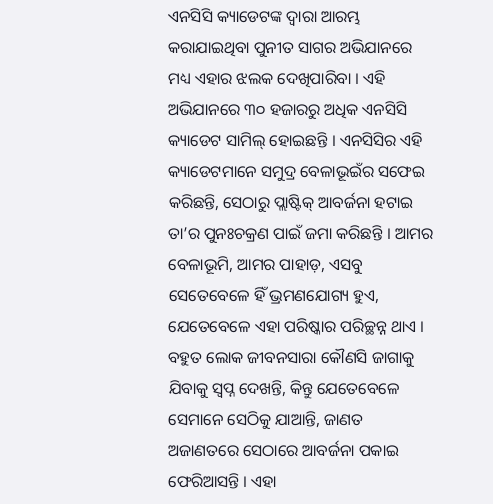ଏନସିସି କ୍ୟାଡେଟଙ୍କ ଦ୍ୱାରା ଆରମ୍ଭ କରାଯାଇଥିବା ପୁନୀତ ସାଗର ଅଭିଯାନରେ ମଧ୍ୟ ଏହାର ଝଲକ ଦେଖିପାରିବା । ଏହି ଅଭିଯାନରେ ୩୦ ହଜାରରୁ ଅଧିକ ଏନସିସି କ୍ୟାଡେଟ ସାମିଲ୍ ହୋଇଛନ୍ତି । ଏନସିସିର ଏହି କ୍ୟାଡେଟମାନେ ସମୁଦ୍ର ବେଳାଭୂଇଁର ସଫେଇ କରିଛନ୍ତି, ସେଠାରୁ ପ୍ଲାଷ୍ଟିକ୍ ଆବର୍ଜନା ହଟାଇ ତା’ର ପୁନଃଚକ୍ରଣ ପାଇଁ ଜମା କରିଛନ୍ତି । ଆମର ବେଳାଭୂମି, ଆମର ପାହାଡ଼, ଏସବୁ ସେତେବେଳେ ହିଁ ଭ୍ରମଣଯୋଗ୍ୟ ହୁଏ, ଯେତେବେଳେ ଏହା ପରିଷ୍କାର ପରିଚ୍ଛନ୍ନ ଥାଏ । ବହୁତ ଲୋକ ଜୀବନସାରା କୌଣସି ଜାଗାକୁ ଯିବାକୁ ସ୍ୱପ୍ନ ଦେଖନ୍ତି, କିନ୍ତୁ ଯେତେବେଳେ ସେମାନେ ସେଠିକୁ ଯାଆନ୍ତି, ଜାଣତ ଅଜାଣତରେ ସେଠାରେ ଆବର୍ଜନା ପକାଇ ଫେରିଆସନ୍ତି । ଏହା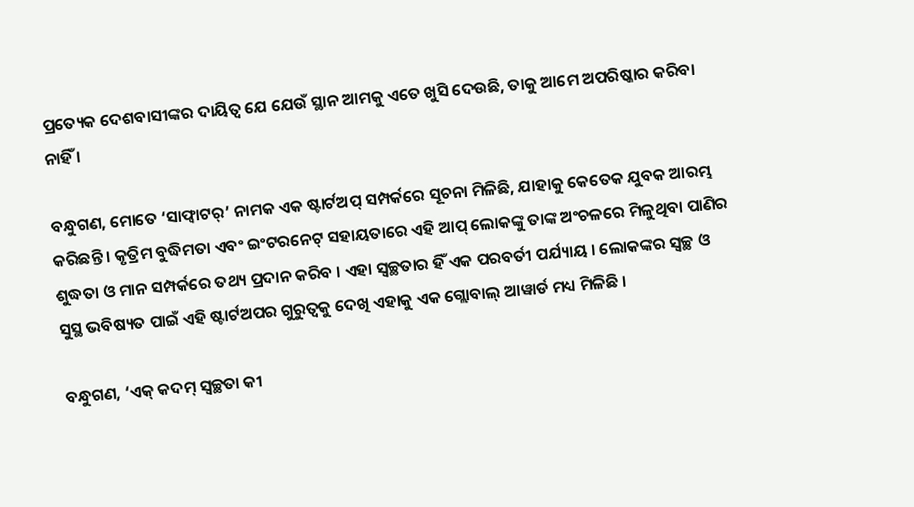ପ୍ରତ୍ୟେକ ଦେଶବାସୀଙ୍କର ଦାୟିତ୍ୱ ଯେ ଯେଉଁ ସ୍ଥାନ ଆମକୁ ଏତେ ଖୁସି ଦେଉଛି, ତାକୁ ଆମେ ଅପରିଷ୍କାର କରିବା ନାହିଁ ।

ବନ୍ଧୁଗଣ, ମୋତେ ‘ସାଫ୍ୱାଟର୍’ ନାମକ ଏକ ଷ୍ଟାର୍ଟଅପ୍ ସମ୍ପର୍କରେ ସୂଚନା ମିଳିଛି, ଯାହାକୁ କେତେକ ଯୁବକ ଆରମ୍ଭ କରିଛନ୍ତି । କୃତ୍ରିମ ବୁଦ୍ଧିମତା ଏବଂ ଇଂଟରନେଟ୍ ସହାୟତାରେ ଏହି ଆପ୍ ଲୋକଙ୍କୁ ତାଙ୍କ ଅଂଚଳରେ ମିଳୁଥିବା ପାଣିର ଶୁଦ୍ଧତା ଓ ମାନ ସମ୍ପର୍କରେ ତଥ୍ୟ ପ୍ରଦାନ କରିବ । ଏହା ସ୍ୱଚ୍ଛତାର ହିଁ ଏକ ପରବର୍ତୀ ପର୍ଯ୍ୟାୟ । ଲୋକଙ୍କର ସ୍ୱଚ୍ଛ ଓ ସୁସ୍ଥ ଭବିଷ୍ୟତ ପାଇଁ ଏହି ଷ୍ଟାର୍ଟଅପର ଗୁରୁତ୍ୱକୁ ଦେଖି ଏହାକୁ ଏକ ଗ୍ଲୋବାଲ୍ ଆୱାର୍ଡ ମଧ୍ୟ ମିଳିଛି ।

ବନ୍ଧୁଗଣ, ‘ଏକ୍ କଦମ୍ ସ୍ୱଚ୍ଛତା କୀ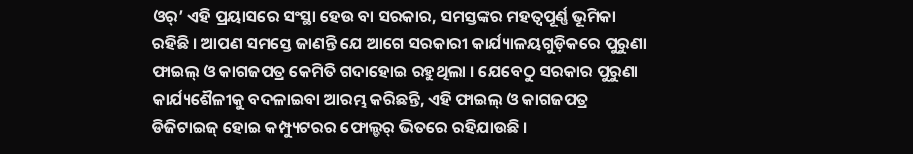ଓର୍’ ଏହି ପ୍ରୟାସରେ ସଂସ୍ଥା ହେଉ ବା ସରକାର, ସମସ୍ତଙ୍କର ମହତ୍ୱପୂର୍ଣ୍ଣ ଭୂମିକା ରହିଛି । ଆପଣ ସମସ୍ତେ ଜାଣନ୍ତି ଯେ ଆଗେ ସରକାରୀ କାର୍ଯ୍ୟାଳୟଗୁଡ଼ିକରେ ପୁରୁଣା ଫାଇଲ୍ ଓ କାଗଜପତ୍ର କେମିତି ଗଦାହୋଇ ରହୁଥିଲା । ଯେବେଠୁ ସରକାର ପୁରୁଣା କାର୍ଯ୍ୟଶୈଳୀକୁ ବଦଳାଇବା ଆରମ୍ଭ କରିଛନ୍ତି, ଏହି ଫାଇଲ୍ ଓ କାଗଜପତ୍ର ଡିଜିଟାଇଜ୍ ହୋଇ କମ୍ପ୍ୟୁଟରର ଫୋଲ୍ଡର୍ ଭିତରେ ରହିଯାଉଛି ।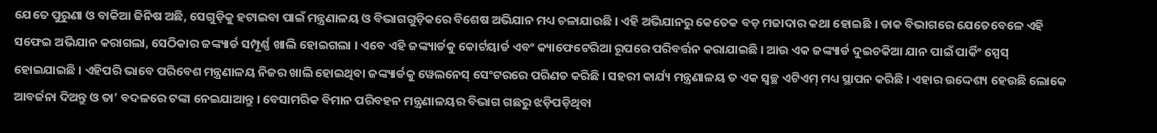ଯେତେ ପୁରୁଣା ଓ ବାକିଆ ଜିନିଷ ଅଛି, ସେଗୁଡ଼ିକୁ ହଟାଇବା ପାଇଁ ମନ୍ତ୍ରଣାଳୟ ଓ ବିଭାଗଗୁଡ଼ିକରେ ବିଶେଷ ଅଭିଯାନ ମଧ୍ୟ ଚଳାଯାଉଛି । ଏହି ଅଭିଯାନରୁ କେତେକ ବଡ଼ ମଜାଦାର କଥା ହୋଇଛି । ଡାକ ବିଭାଗରେ ଯେତେବେଳେ ଏହି ସଫେଇ ଅଭିଯାନ କରାଗଲା, ସେଠିକାର ଜଙ୍କ୍ୟାର୍ଡ ସମ୍ପୂର୍ଣ୍ଣ ଖାଲି ହୋଇଗଲା । ଏବେ ଏହି ଜଙ୍କ୍ୟାର୍ଡକୁ କୋର୍ଟୟାର୍ଡ ଏବଂ କ୍ୟାଫେଟେରିଆ ରୂପରେ ପରିବର୍ତ୍ତନ କରାଯାଇଛି । ଆଉ ଏକ ଜଙ୍କ୍ୟାର୍ଡ ଦୁଇଚକିଆ ଯାନ ପାଇଁ ପାର୍କିଂ ସ୍ପେସ୍ ହୋଇଯାଇଛି । ଏହିପରି ଭାବେ ପରିବେଶ ମନ୍ତ୍ରଣାଳୟ ନିଜର ଖାଲି ହୋଇଥିବା ଜଙ୍କ୍ୟାର୍ଡକୁ ୱେଲନେସ୍ ସେଂଟରରେ ପରିଣତ କରିଛି । ସହରୀ କାର୍ଯ୍ୟ ମନ୍ତ୍ରଣାଳୟ ତ ଏକ ସ୍ୱଚ୍ଛ ଏଟିଏମ୍ ମଧ୍ୟ ସ୍ଥାପନ କରିଛି । ଏହାର ଉଦ୍ଦେଶ୍ୟ ହେଉଛି ଲୋକେ ଆବର୍ଜନା ଦିଅନ୍ତୁ ଓ ତା’ ବଦଳରେ ଟଙ୍କା ନେଇଯାଆନ୍ତୁ । ବେସାମରିକ ବିମାନ ପରିବହନ ମନ୍ତ୍ରଣାଳୟର ବିଭାଗ ଗଛରୁ ଝଡ଼ିପଡ଼ିଥିବା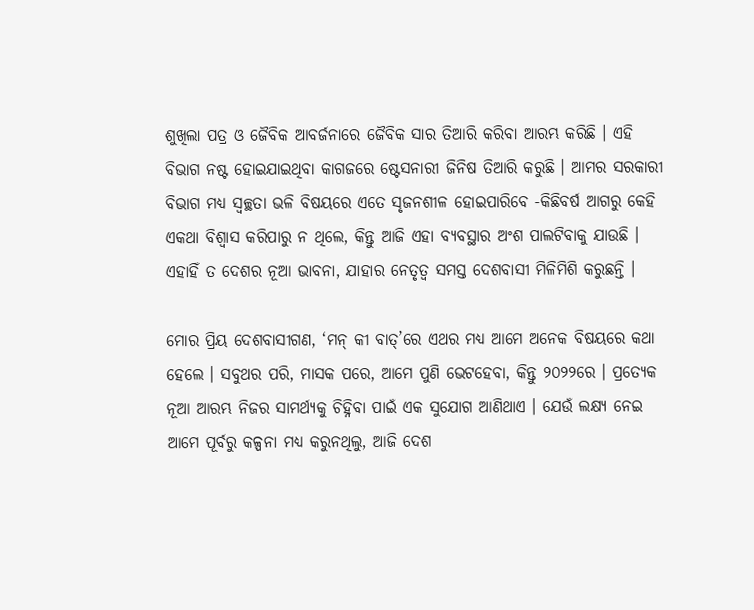ଶୁଖିଲା ପତ୍ର ଓ ଜୈବିକ ଆବର୍ଜନାରେ ଜୈବିକ ସାର ତିଆରି କରିବା ଆରମ୍ଭ କରିଛି । ଏହି ବିଭାଗ ନଷ୍ଟ ହୋଇଯାଇଥିବା କାଗଜରେ ଷ୍ଟେସନାରୀ ଜିନିଷ ତିଆରି କରୁଛି । ଆମର ସରକାରୀ ବିଭାଗ ମଧ୍ୟ ସ୍ୱଚ୍ଛତା ଭଳି ବିଷୟରେ ଏତେ ସୃଜନଶୀଳ ହୋଇପାରିବେ -କିଛିବର୍ଷ ଆଗରୁ କେହି ଏକଥା ବିଶ୍ୱାସ କରିପାରୁ ନ ଥିଲେ, କିନ୍ତୁ ଆଜି ଏହା ବ୍ୟବସ୍ଥାର ଅଂଶ ପାଲଟିବାକୁ ଯାଉଛି । ଏହାହିଁ ତ ଦେଶର ନୂଆ ଭାବନା, ଯାହାର ନେତୃତ୍ୱ ସମସ୍ତ ଦେଶବାସୀ ମିଳିମିଶି କରୁଛନ୍ତି ।

ମୋର ପ୍ରିୟ ଦେଶବାସୀଗଣ, ‘ମନ୍ କୀ ବାତ୍’ରେ ଏଥର ମଧ୍ୟ ଆମେ ଅନେକ ବିଷୟରେ କଥା ହେଲେ । ସବୁଥର ପରି, ମାସକ ପରେ, ଆମେ ପୁଣି ଭେଟହେବା, କିନ୍ତୁ ୨୦୨୨ରେ । ପ୍ରତ୍ୟେକ ନୂଆ ଆରମ୍ଭ ନିଜର ସାମର୍ଥ୍ୟକୁ ଚିହ୍ନିବା ପାଇଁ ଏକ ସୁଯୋଗ ଆଣିଥାଏ । ଯେଉଁ ଲକ୍ଷ୍ୟ ନେଇ ଆମେ ପୂର୍ବରୁ କଳ୍ପନା ମଧ୍ୟ କରୁନଥିଲୁ, ଆଜି ଦେଶ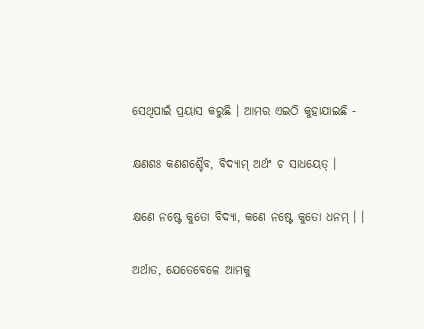ସେଥିପାଇଁ ପ୍ରୟାସ କରୁଛି । ଆମର ଏଇଠି କୁହାଯାଇଛି -

କ୍ଷଣଶଃ କଣଶଶ୍ଚୈବ, ବିଦ୍ୟାମ୍ ଅର୍ଥଂ ଚ ସାଧୟେତ୍ ।

କ୍ଷଣେ ନଷ୍ଟେ କୁତୋ ବିଦ୍ୟା, କଣେ ନଷ୍ଟେ କୁତୋ ଧନମ୍ । ।

ଅର୍ଥାତ, ଯେତେବେଳେ ଆମକୁ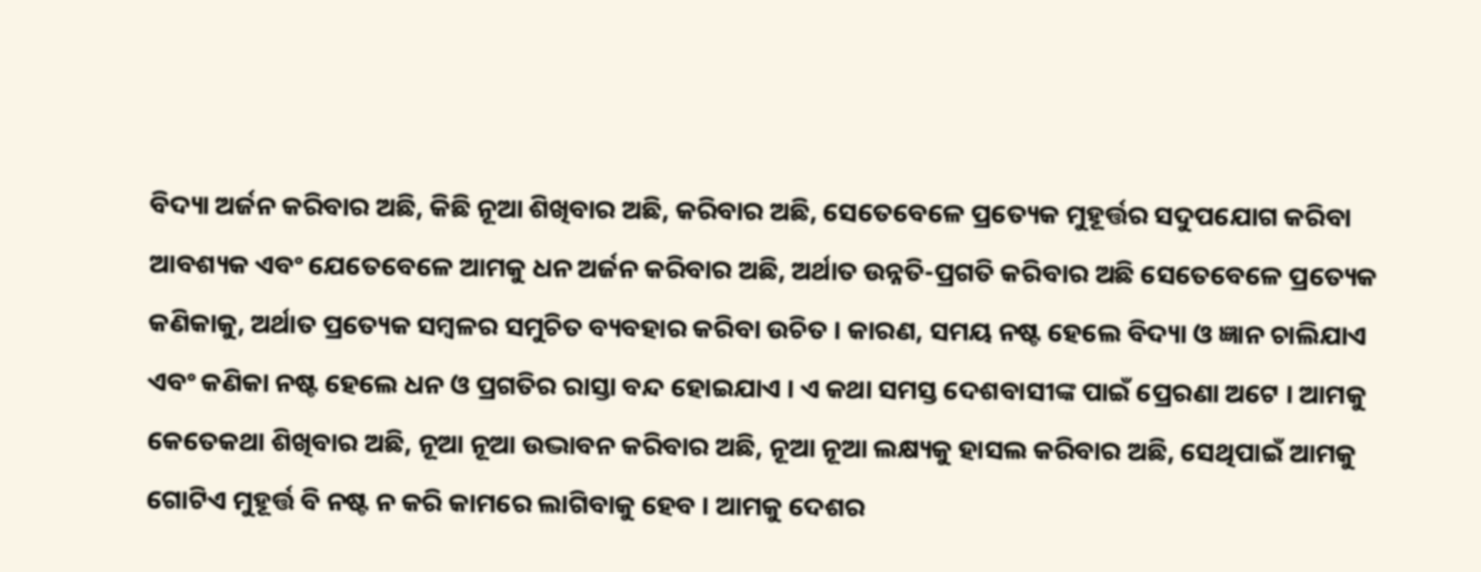ବିଦ୍ୟା ଅର୍ଜନ କରିବାର ଅଛି, କିଛି ନୂଆ ଶିଖିବାର ଅଛି, କରିବାର ଅଛି, ସେତେବେଳେ ପ୍ରତ୍ୟେକ ମୁହୂର୍ତ୍ତର ସଦୁପଯୋଗ କରିବା ଆବଶ୍ୟକ ଏବଂ ଯେତେବେଳେ ଆମକୁ ଧନ ଅର୍ଜନ କରିବାର ଅଛି, ଅର୍ଥାତ ଉନ୍ନତି-ପ୍ରଗତି କରିବାର ଅଛି ସେତେବେଳେ ପ୍ରତ୍ୟେକ କଣିକାକୁ, ଅର୍ଥାତ ପ୍ରତ୍ୟେକ ସମ୍ବଳର ସମୁଚିତ ବ୍ୟବହାର କରିବା ଉଚିତ । କାରଣ, ସମୟ ନଷ୍ଟ ହେଲେ ବିଦ୍ୟା ଓ ଜ୍ଞାନ ଚାଲିଯାଏ ଏବଂ କଣିକା ନଷ୍ଟ ହେଲେ ଧନ ଓ ପ୍ରଗତିର ରାସ୍ତା ବନ୍ଦ ହୋଇଯାଏ । ଏ କଥା ସମସ୍ତ ଦେଶବାସୀଙ୍କ ପାଇଁ ପ୍ରେରଣା ଅଟେ । ଆମକୁ କେତେକଥା ଶିଖିବାର ଅଛି, ନୂଆ ନୂଆ ଉଦ୍ଭାବନ କରିବାର ଅଛି, ନୂଆ ନୂଆ ଲକ୍ଷ୍ୟକୁ ହାସଲ କରିବାର ଅଛି, ସେଥିପାଇଁ ଆମକୁ ଗୋଟିଏ ମୁହୂର୍ତ୍ତ ବି ନଷ୍ଟ ନ କରି କାମରେ ଲାଗିବାକୁ ହେବ । ଆମକୁ ଦେଶର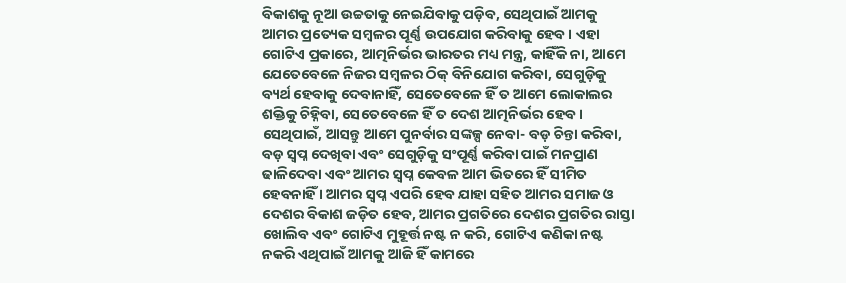ବିକାଶକୁ ନୂଆ ଉଚ୍ଚତାକୁ ନେଇଯିବାକୁ ପଡ଼ିବ, ସେଥିପାଇଁ ଆମକୁ ଆମର ପ୍ରତ୍ୟେକ ସମ୍ବଳର ପୂର୍ଣ୍ଣ ଉପଯୋଗ କରିବାକୁ ହେବ । ଏହା ଗୋଟିଏ ପ୍ରକାରେ, ଆତ୍ମନିର୍ଭର ଭାରତର ମଧ୍ୟ ମନ୍ତ୍ର, କାହିଁକି ନା, ଆମେ ଯେତେବେଳେ ନିଜର ସମ୍ବଳର ଠିକ୍ ବିନିଯୋଗ କରିବା, ସେଗୁଡ଼ିକୁ ବ୍ୟର୍ଥ ହେବାକୁ ଦେବାନାହିଁ, ସେତେବେଳେ ହିଁ ତ ଆମେ ଲୋକାଲର ଶକ୍ତିକୁ ଚିହ୍ନିବା, ସେତେବେଳେ ହିଁ ତ ଦେଶ ଆତ୍ମନିର୍ଭର ହେବ । ସେଥିପାଇଁ, ଆସନ୍ତୁ ଆମେ ପୁନର୍ବାର ସଙ୍କଳ୍ପ ନେବା- ବଡ଼ ଚିନ୍ତା କରିବା, ବଡ଼ ସ୍ୱପ୍ନ ଦେଖିବା ଏବଂ ସେଗୁଡ଼ିକୁ ସଂପୂର୍ଣ୍ଣ କରିବା ପାଇଁ ମନପ୍ରାଣ ଢାଳିଦେବା ଏବଂ ଆମର ସ୍ୱପ୍ନ କେବଳ ଆମ ଭିତରେ ହିଁ ସୀମିତ ହେବନାହିଁ । ଆମର ସ୍ୱପ୍ନ ଏପରି ହେବ ଯାହା ସହିତ ଆମର ସମାଜ ଓ ଦେଶର ବିକାଶ ଜଡ଼ିତ ହେବ, ଆମର ପ୍ରଗତିରେ ଦେଶର ପ୍ରଗତିର ରାସ୍ତା ଖୋଲିବ ଏବଂ ଗୋଟିଏ ମୁହୂର୍ତ୍ତ ନଷ୍ଟ ନ କରି, ଗୋଟିଏ କଣିକା ନଷ୍ଟ ନକରି ଏଥିପାଇଁ ଆମକୁ ଆଜି ହିଁ କାମରେ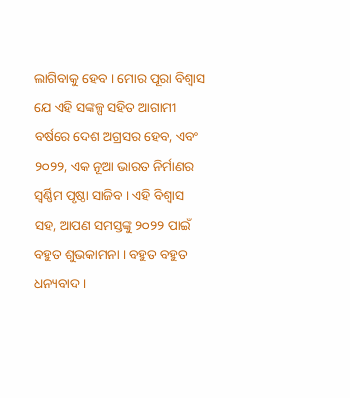ଲାଗିବାକୁ ହେବ । ମୋର ପୂରା ବିଶ୍ୱାସ ଯେ ଏହି ସଙ୍କଳ୍ପ ସହିତ ଆଗାମୀ ବର୍ଷରେ ଦେଶ ଅଗ୍ରସର ହେବ, ଏବଂ ୨୦୨୨, ଏକ ନୂଆ ଭାରତ ନିର୍ମାଣର ସ୍ୱର୍ଣ୍ଣିମ ପୃଷ୍ଠା ସାଜିବ । ଏହି ବିଶ୍ୱାସ ସହ, ଆପଣ ସମସ୍ତଙ୍କୁ ୨୦୨୨ ପାଇଁ ବହୁତ ଶୁଭକାମନା । ବହୁତ ବହୁତ ଧନ୍ୟବାଦ ।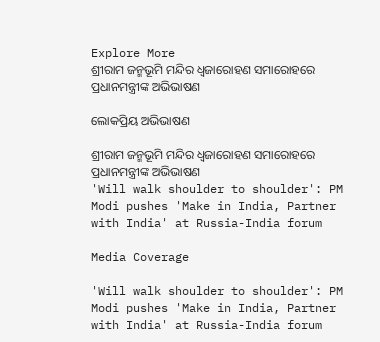Explore More
ଶ୍ରୀରାମ ଜନ୍ମଭୂମି ମନ୍ଦିର ଧ୍ଵଜାରୋହଣ ସମାରୋହରେ ପ୍ରଧାନମନ୍ତ୍ରୀଙ୍କ ଅଭିଭାଷଣ

ଲୋକପ୍ରିୟ ଅଭିଭାଷଣ

ଶ୍ରୀରାମ ଜନ୍ମଭୂମି ମନ୍ଦିର ଧ୍ଵଜାରୋହଣ ସମାରୋହରେ ପ୍ରଧାନମନ୍ତ୍ରୀଙ୍କ ଅଭିଭାଷଣ
'Will walk shoulder to shoulder': PM Modi pushes 'Make in India, Partner with India' at Russia-India forum

Media Coverage

'Will walk shoulder to shoulder': PM Modi pushes 'Make in India, Partner with India' at Russia-India forum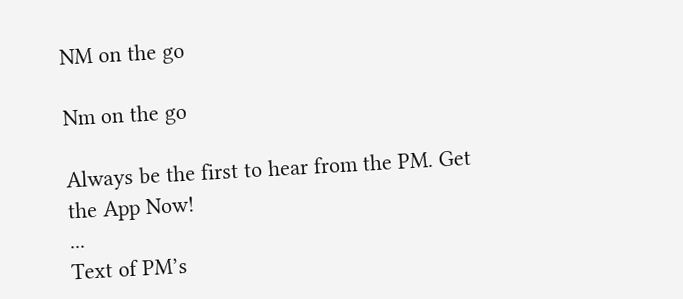NM on the go

Nm on the go

Always be the first to hear from the PM. Get the App Now!
...
Text of PM’s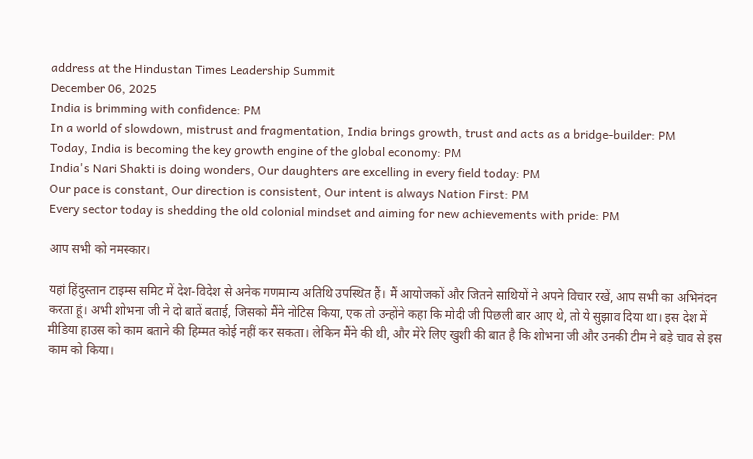address at the Hindustan Times Leadership Summit
December 06, 2025
India is brimming with confidence: PM
In a world of slowdown, mistrust and fragmentation, India brings growth, trust and acts as a bridge-builder: PM
Today, India is becoming the key growth engine of the global economy: PM
India's Nari Shakti is doing wonders, Our daughters are excelling in every field today: PM
Our pace is constant, Our direction is consistent, Our intent is always Nation First: PM
Every sector today is shedding the old colonial mindset and aiming for new achievements with pride: PM

आप सभी को नमस्कार।

यहां हिंदुस्तान टाइम्स समिट में देश-विदेश से अनेक गणमान्य अतिथि उपस्थित हैं। मैं आयोजकों और जितने साथियों ने अपने विचार रखें, आप सभी का अभिनंदन करता हूं। अभी शोभना जी ने दो बातें बताई, जिसको मैंने नोटिस किया, एक तो उन्होंने कहा कि मोदी जी पिछली बार आए थे, तो ये सुझाव दिया था। इस देश में मीडिया हाउस को काम बताने की हिम्मत कोई नहीं कर सकता। लेकिन मैंने की थी, और मेरे लिए खुशी की बात है कि शोभना जी और उनकी टीम ने बड़े चाव से इस काम को किया।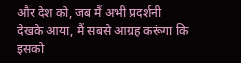और देश को, जब मैं अभी प्रदर्शनी देखके आया, मैं सबसे आग्रह करूंगा कि इसको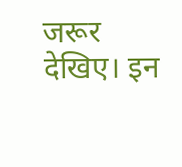जरूर देखिए। इन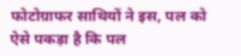फोटोग्राफर साथियों ने इस, पल को ऐसे पकड़ा है कि पल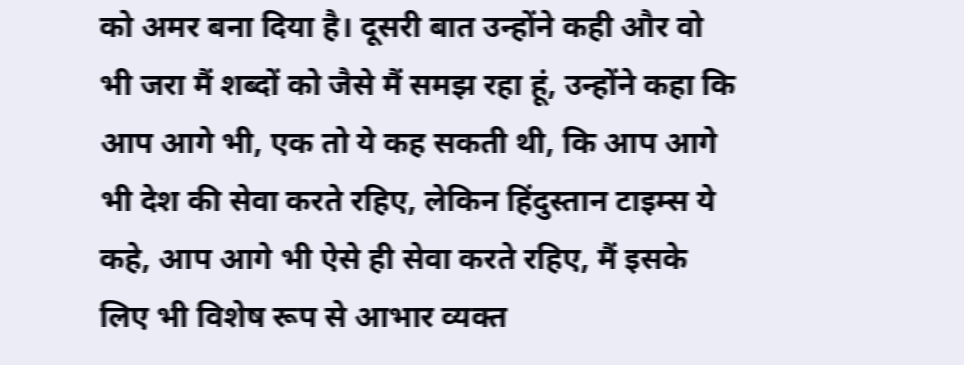को अमर बना दिया है। दूसरी बात उन्होंने कही और वो भी जरा मैं शब्दों को जैसे मैं समझ रहा हूं, उन्होंने कहा कि आप आगे भी, एक तो ये कह सकती थी, कि आप आगे भी देश की सेवा करते रहिए, लेकिन हिंदुस्तान टाइम्स ये कहे, आप आगे भी ऐसे ही सेवा करते रहिए, मैं इसके लिए भी विशेष रूप से आभार व्यक्त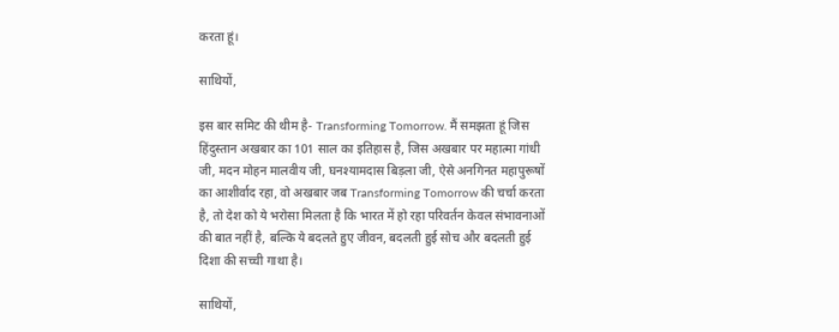करता हूं।

साथियों,

इस बार समिट की थीम है- Transforming Tomorrow. मैं समझता हूं जिस हिंदुस्तान अखबार का 101 साल का इतिहास है, जिस अखबार पर महात्मा गांधी जी, मदन मोहन मालवीय जी, घनश्यामदास बिड़ला जी, ऐसे अनगिनत महापुरूषों का आशीर्वाद रहा, वो अखबार जब Transforming Tomorrow की चर्चा करता है, तो देश को ये भरोसा मिलता है कि भारत में हो रहा परिवर्तन केवल संभावनाओं की बात नहीं है, बल्कि ये बदलते हुए जीवन, बदलती हुई सोच और बदलती हुई दिशा की सच्ची गाथा है।

साथियों,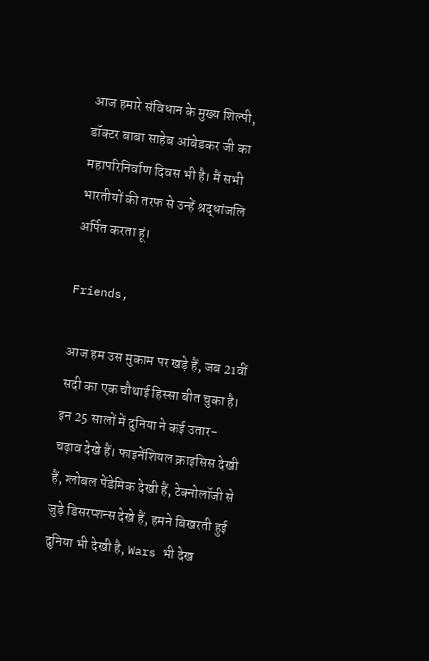आज हमारे संविधान के मुख्य शिल्पी, डॉक्टर बाबा साहेब आंबेडकर जी का महापरिनिर्वाण दिवस भी है। मैं सभी भारतीयों की तरफ से उन्हें श्रद्धांजलि अर्पित करता हूं।

Friends,

आज हम उस मुकाम पर खड़े हैं, जब 21वीं सदी का एक चौथाई हिस्सा बीत चुका है। इन 25 सालों में दुनिया ने कई उतार-चढ़ाव देखे हैं। फाइनेंशियल क्राइसिस देखी हैं, ग्लोबल पेंडेमिक देखी हैं, टेक्नोलॉजी से जुड़े डिसरप्शन्स देखे हैं, हमने बिखरती हुई दुनिया भी देखी है, Wars भी देख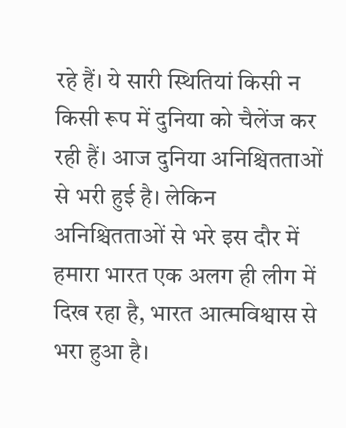रहे हैं। ये सारी स्थितियां किसी न किसी रूप में दुनिया को चैलेंज कर रही हैं। आज दुनिया अनिश्चितताओं से भरी हुई है। लेकिन अनिश्चितताओं से भरे इस दौर में हमारा भारत एक अलग ही लीग में दिख रहा है, भारत आत्मविश्वास से भरा हुआ है।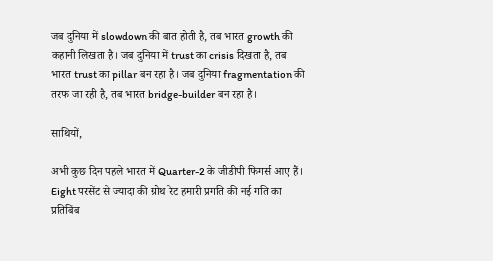जब दुनिया में slowdown की बात होती है, तब भारत growth की कहानी लिखता है। जब दुनिया में trust का crisis दिखता है, तब भारत trust का pillar बन रहा है। जब दुनिया fragmentation की तरफ जा रही है, तब भारत bridge-builder बन रहा है।

साथियों,

अभी कुछ दिन पहले भारत में Quarter-2 के जीडीपी फिगर्स आए हैं। Eight परसेंट से ज्यादा की ग्रोथ रेट हमारी प्रगति की नई गति का प्रतिबिंब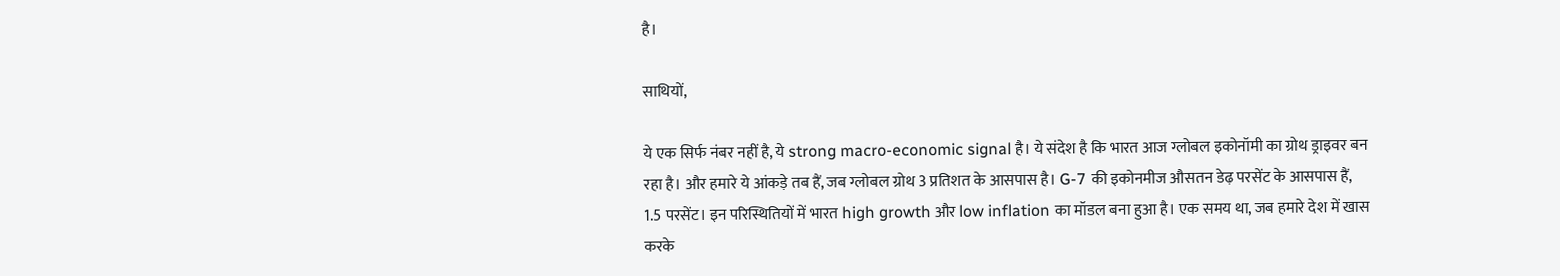है।

साथियों,

ये एक सिर्फ नंबर नहीं है, ये strong macro-economic signal है। ये संदेश है कि भारत आज ग्लोबल इकोनॉमी का ग्रोथ ड्राइवर बन रहा है। और हमारे ये आंकड़े तब हैं, जब ग्लोबल ग्रोथ 3 प्रतिशत के आसपास है। G-7 की इकोनमीज औसतन डेढ़ परसेंट के आसपास हैं, 1.5 परसेंट। इन परिस्थितियों में भारत high growth और low inflation का मॉडल बना हुआ है। एक समय था, जब हमारे देश में खास करके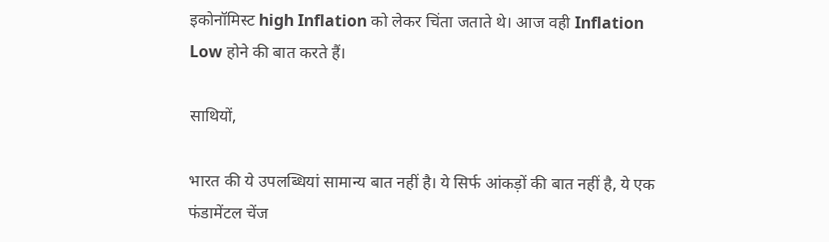इकोनॉमिस्ट high Inflation को लेकर चिंता जताते थे। आज वही Inflation Low होने की बात करते हैं।

साथियों,

भारत की ये उपलब्धियां सामान्य बात नहीं है। ये सिर्फ आंकड़ों की बात नहीं है, ये एक फंडामेंटल चेंज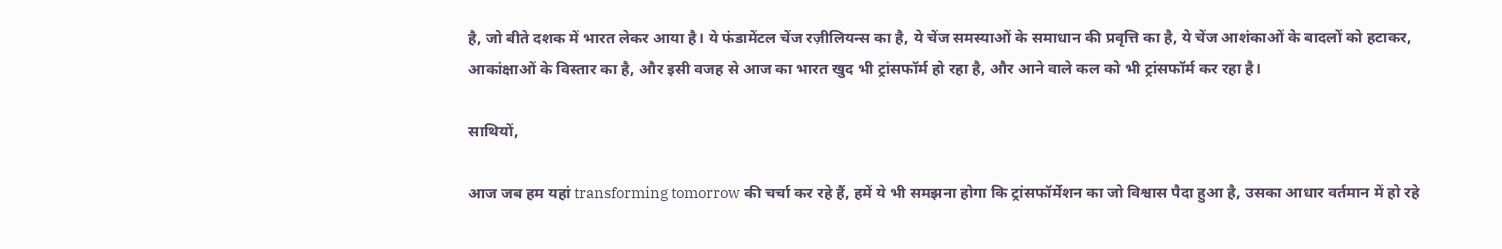है, जो बीते दशक में भारत लेकर आया है। ये फंडामेंटल चेंज रज़ीलियन्स का है, ये चेंज समस्याओं के समाधान की प्रवृत्ति का है, ये चेंज आशंकाओं के बादलों को हटाकर, आकांक्षाओं के विस्तार का है, और इसी वजह से आज का भारत खुद भी ट्रांसफॉर्म हो रहा है, और आने वाले कल को भी ट्रांसफॉर्म कर रहा है।

साथियों,

आज जब हम यहां transforming tomorrow की चर्चा कर रहे हैं, हमें ये भी समझना होगा कि ट्रांसफॉर्मेशन का जो विश्वास पैदा हुआ है, उसका आधार वर्तमान में हो रहे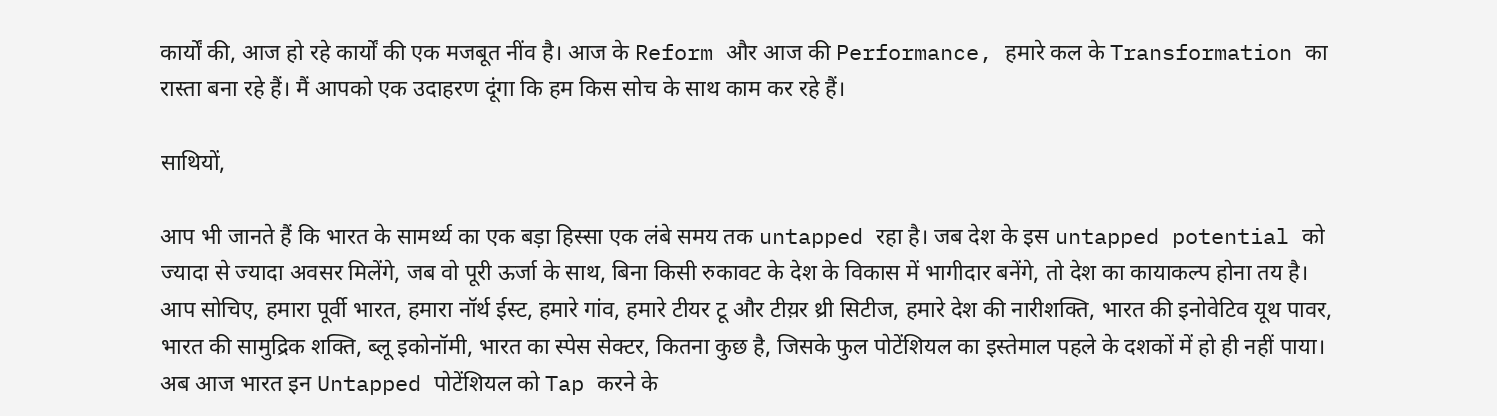कार्यों की, आज हो रहे कार्यों की एक मजबूत नींव है। आज के Reform और आज की Performance, हमारे कल के Transformation का रास्ता बना रहे हैं। मैं आपको एक उदाहरण दूंगा कि हम किस सोच के साथ काम कर रहे हैं।

साथियों,

आप भी जानते हैं कि भारत के सामर्थ्य का एक बड़ा हिस्सा एक लंबे समय तक untapped रहा है। जब देश के इस untapped potential को ज्यादा से ज्यादा अवसर मिलेंगे, जब वो पूरी ऊर्जा के साथ, बिना किसी रुकावट के देश के विकास में भागीदार बनेंगे, तो देश का कायाकल्प होना तय है। आप सोचिए, हमारा पूर्वी भारत, हमारा नॉर्थ ईस्ट, हमारे गांव, हमारे टीयर टू और टीय़र थ्री सिटीज, हमारे देश की नारीशक्ति, भारत की इनोवेटिव यूथ पावर, भारत की सामुद्रिक शक्ति, ब्लू इकोनॉमी, भारत का स्पेस सेक्टर, कितना कुछ है, जिसके फुल पोटेंशियल का इस्तेमाल पहले के दशकों में हो ही नहीं पाया। अब आज भारत इन Untapped पोटेंशियल को Tap करने के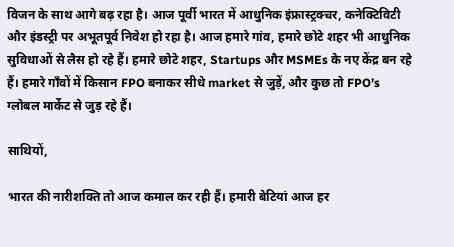विजन के साथ आगे बढ़ रहा है। आज पूर्वी भारत में आधुनिक इंफ्रास्ट्रक्चर, कनेक्टिविटी और इंडस्ट्री पर अभूतपूर्व निवेश हो रहा है। आज हमारे गांव, हमारे छोटे शहर भी आधुनिक सुविधाओं से लैस हो रहे हैं। हमारे छोटे शहर, Startups और MSMEs के नए केंद्र बन रहे हैं। हमारे गाँवों में किसान FPO बनाकर सीधे market से जुड़ें, और कुछ तो FPO’s ग्लोबल मार्केट से जुड़ रहे हैं।

साथियों,

भारत की नारीशक्ति तो आज कमाल कर रही हैं। हमारी बेटियां आज हर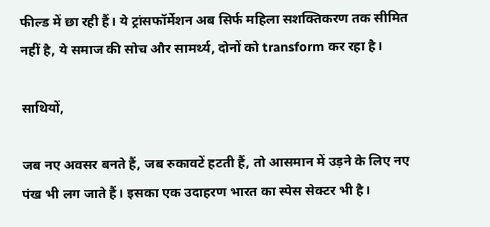फील्ड में छा रही हैं। ये ट्रांसफॉर्मेशन अब सिर्फ महिला सशक्तिकरण तक सीमित नहीं है, ये समाज की सोच और सामर्थ्य, दोनों को transform कर रहा है।

साथियों,

जब नए अवसर बनते हैं, जब रुकावटें हटती हैं, तो आसमान में उड़ने के लिए नए पंख भी लग जाते हैं। इसका एक उदाहरण भारत का स्पेस सेक्टर भी है।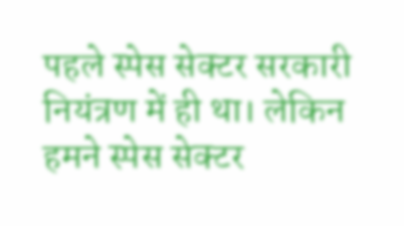पहले स्पेस सेक्टर सरकारी नियंत्रण में ही था। लेकिन हमने स्पेस सेक्टर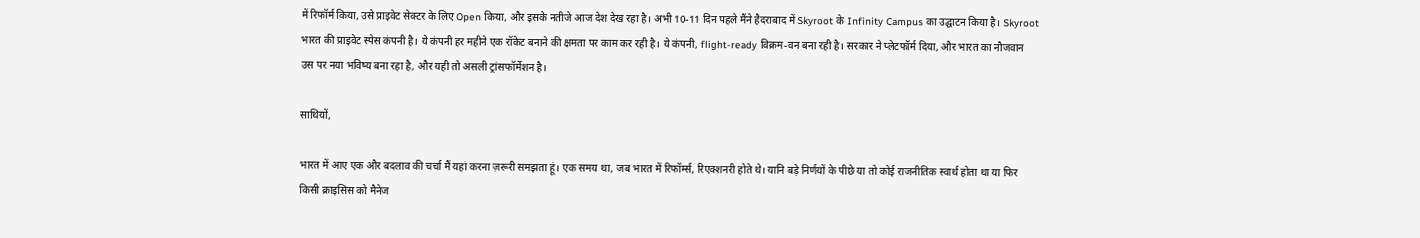में रिफॉर्म किया, उसे प्राइवेट सेक्टर के लिए Open किया, और इसके नतीजे आज देश देख रहा है। अभी 10-11 दिन पहले मैंने हैदराबाद में Skyroot के Infinity Campus का उद्घाटन किया है। Skyroot भारत की प्राइवेट स्पेस कंपनी है। ये कंपनी हर महीने एक रॉकेट बनाने की क्षमता पर काम कर रही है। ये कंपनी, flight-ready विक्रम-वन बना रही है। सरकार ने प्लेटफॉर्म दिया, और भारत का नौजवान उस पर नया भविष्य बना रहा है, और यही तो असली ट्रांसफॉर्मेशन है।

साथियों,

भारत में आए एक और बदलाव की चर्चा मैं यहां करना ज़रूरी समझता हूं। एक समय था, जब भारत में रिफॉर्म्स, रिएक्शनरी होते थे। यानि बड़े निर्णयों के पीछे या तो कोई राजनीतिक स्वार्थ होता था या फिर किसी क्राइसिस को मैनेज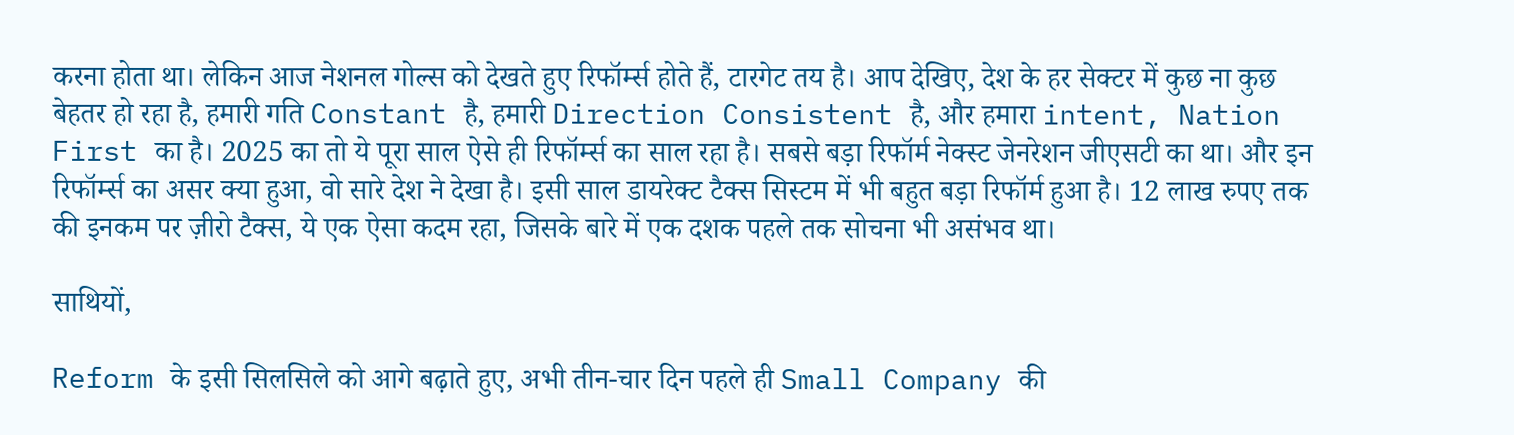करना होता था। लेकिन आज नेशनल गोल्स को देखते हुए रिफॉर्म्स होते हैं, टारगेट तय है। आप देखिए, देश के हर सेक्टर में कुछ ना कुछ बेहतर हो रहा है, हमारी गति Constant है, हमारी Direction Consistent है, और हमारा intent, Nation First का है। 2025 का तो ये पूरा साल ऐसे ही रिफॉर्म्स का साल रहा है। सबसे बड़ा रिफॉर्म नेक्स्ट जेनरेशन जीएसटी का था। और इन रिफॉर्म्स का असर क्या हुआ, वो सारे देश ने देखा है। इसी साल डायरेक्ट टैक्स सिस्टम में भी बहुत बड़ा रिफॉर्म हुआ है। 12 लाख रुपए तक की इनकम पर ज़ीरो टैक्स, ये एक ऐसा कदम रहा, जिसके बारे में एक दशक पहले तक सोचना भी असंभव था।

साथियों,

Reform के इसी सिलसिले को आगे बढ़ाते हुए, अभी तीन-चार दिन पहले ही Small Company की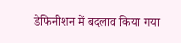डेफिनीशन में बदलाव किया गया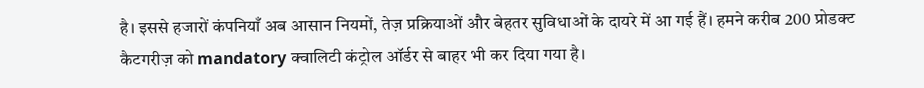है। इससे हजारों कंपनियाँ अब आसान नियमों, तेज़ प्रक्रियाओं और बेहतर सुविधाओं के दायरे में आ गई हैं। हमने करीब 200 प्रोडक्ट कैटगरीज़ को mandatory क्वालिटी कंट्रोल ऑर्डर से बाहर भी कर दिया गया है।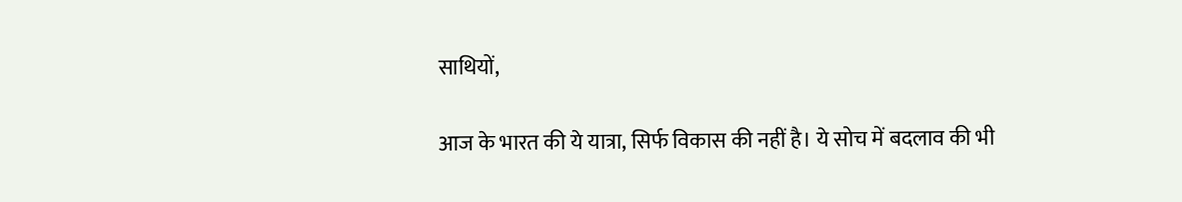साथियों,

आज के भारत की ये यात्रा, सिर्फ विकास की नहीं है। ये सोच में बदलाव की भी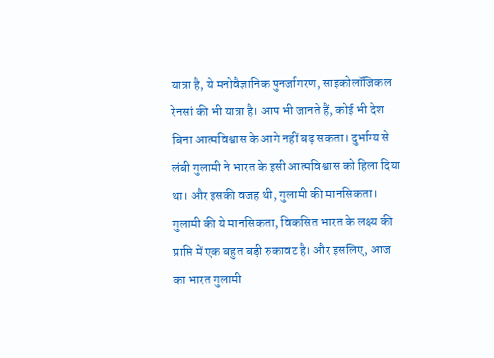यात्रा है, ये मनोवैज्ञानिक पुनर्जागरण, साइकोलॉजिकल रेनसां की भी यात्रा है। आप भी जानते हैं, कोई भी देश बिना आत्मविश्वास के आगे नहीं बढ़ सकता। दुर्भाग्य से लंबी गुलामी ने भारत के इसी आत्मविश्वास को हिला दिया था। और इसकी वजह थी, गुलामी की मानसिकता। गुलामी की ये मानसिकता, विकसित भारत के लक्ष्य की प्राप्ति में एक बहुत बड़ी रुकावट है। और इसलिए, आज का भारत गुलामी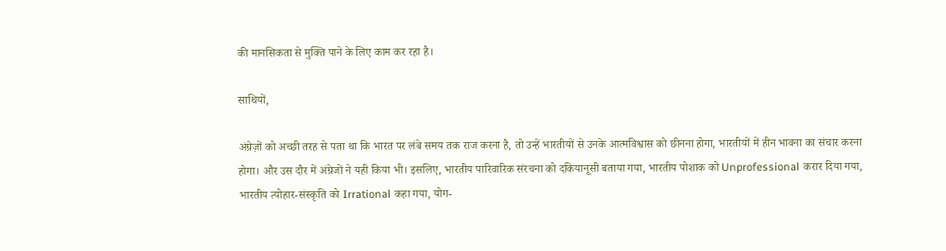की मानसिकता से मुक्ति पाने के लिए काम कर रहा है।

साथियों,

अंग्रेज़ों को अच्छी तरह से पता था कि भारत पर लंबे समय तक राज करना है, तो उन्हें भारतीयों से उनके आत्मविश्वास को छीनना होगा, भारतीयों में हीन भावना का संचार करना होगा। और उस दौर में अंग्रेजों ने यही किया भी। इसलिए, भारतीय पारिवारिक संरचना को दकियानूसी बताया गया, भारतीय पोशाक को Unprofessional करार दिया गया, भारतीय त्योहार-संस्कृति को Irrational कहा गया, योग-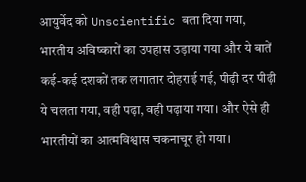आयुर्वेद को Unscientific बता दिया गया, भारतीय अविष्कारों का उपहास उड़ाया गया और ये बातें कई-कई दशकों तक लगातार दोहराई गई, पीढ़ी दर पीढ़ी ये चलता गया, वही पढ़ा, वही पढ़ाया गया। और ऐसे ही भारतीयों का आत्मविश्वास चकनाचूर हो गया।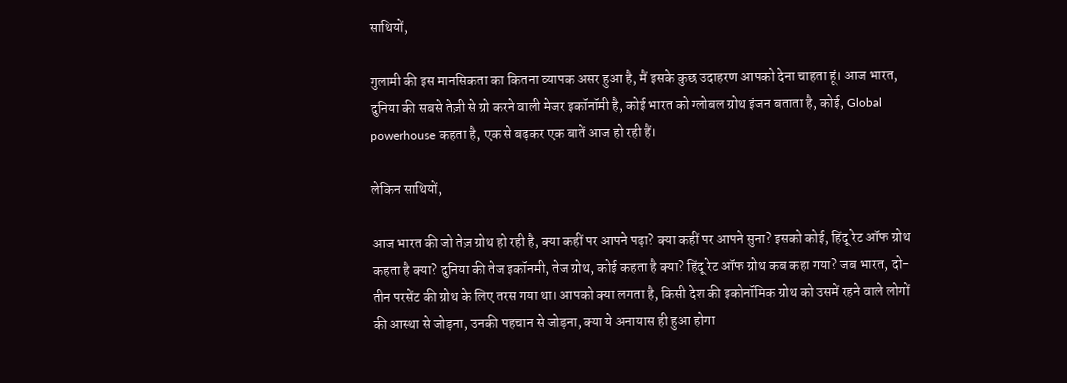साथियों,

गुलामी की इस मानसिकता का कितना व्यापक असर हुआ है, मैं इसके कुछ उदाहरण आपको देना चाहता हूं। आज भारत, दुनिया की सबसे तेज़ी से ग्रो करने वाली मेजर इकॉनॉमी है, कोई भारत को ग्लोबल ग्रोथ इंजन बताता है, कोई, Global powerhouse कहता है, एक से बढ़कर एक बातें आज हो रही हैं।

लेकिन साथियों,

आज भारत की जो तेज़ ग्रोथ हो रही है, क्या कहीं पर आपने पढ़ा? क्या कहीं पर आपने सुना? इसको कोई, हिंदू रेट ऑफ ग्रोथ कहता है क्या? दुनिया की तेज इकॉनमी, तेज ग्रोथ, कोई कहता है क्या? हिंदू रेट ऑफ ग्रोथ कब कहा गया? जब भारत, दो-तीन परसेंट की ग्रोथ के लिए तरस गया था। आपको क्या लगता है, किसी देश की इकोनॉमिक ग्रोथ को उसमें रहने वाले लोगों की आस्था से जोड़ना, उनकी पहचान से जोड़ना, क्या ये अनायास ही हुआ होगा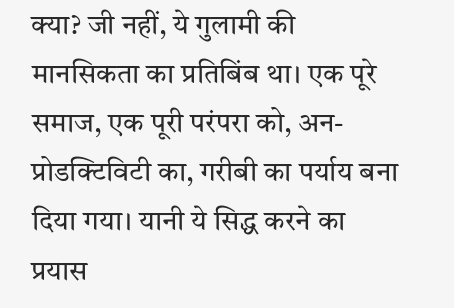क्या? जी नहीं, ये गुलामी की मानसिकता का प्रतिबिंब था। एक पूरे समाज, एक पूरी परंपरा को, अन-प्रोडक्टिविटी का, गरीबी का पर्याय बना दिया गया। यानी ये सिद्ध करने का प्रयास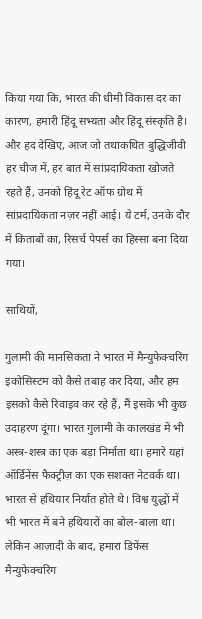किया गया कि, भारत की धीमी विकास दर का कारण, हमारी हिंदू सभ्यता और हिंदू संस्कृति है। और हद देखिए, आज जो तथाकथित बुद्धिजीवी हर चीज में, हर बात में सांप्रदायिकता खोजते रहते हैं, उनको हिंदू रेट ऑफ ग्रोथ में सांप्रदायिकता नज़र नहीं आई। ये टर्म, उनके दौर में किताबों का, रिसर्च पेपर्स का हिस्सा बना दिया गया।

साथियों,

गुलामी की मानसिकता ने भारत में मैन्युफेक्चरिंग इकोसिस्टम को कैसे तबाह कर दिया, और हम इसको कैसे रिवाइव कर रहे हैं, मैं इसके भी कुछ उदाहरण दूंगा। भारत गुलामी के कालखंड में भी अस्त्र-शस्त्र का एक बड़ा निर्माता था। हमारे यहां ऑर्डिनेंस फैक्ट्रीज़ का एक सशक्त नेटवर्क था। भारत से हथियार निर्यात होते थे। विश्व युद्धों में भी भारत में बने हथियारों का बोल-बाला था। लेकिन आज़ादी के बाद, हमारा डिफेंस मैन्युफेक्चरिंग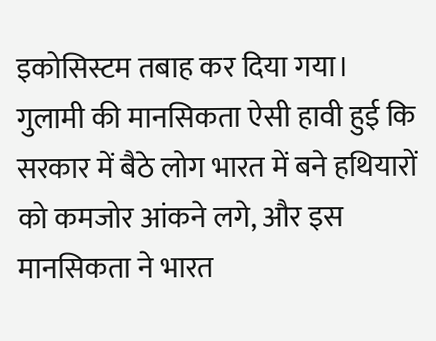इकोसिस्टम तबाह कर दिया गया। गुलामी की मानसिकता ऐसी हावी हुई कि सरकार में बैठे लोग भारत में बने हथियारों को कमजोर आंकने लगे, और इस मानसिकता ने भारत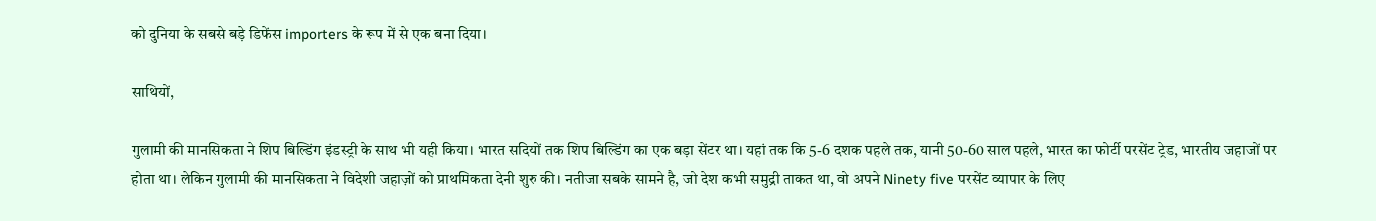को दुनिया के सबसे बड़े डिफेंस importers के रूप में से एक बना दिया।

साथियों,

गुलामी की मानसिकता ने शिप बिल्डिंग इंडस्ट्री के साथ भी यही किया। भारत सदियों तक शिप बिल्डिंग का एक बड़ा सेंटर था। यहां तक कि 5-6 दशक पहले तक, यानी 50-60 साल पहले, भारत का फोर्टी परसेंट ट्रेड, भारतीय जहाजों पर होता था। लेकिन गुलामी की मानसिकता ने विदेशी जहाज़ों को प्राथमिकता देनी शुरु की। नतीजा सबके सामने है, जो देश कभी समुद्री ताकत था, वो अपने Ninety five परसेंट व्यापार के लिए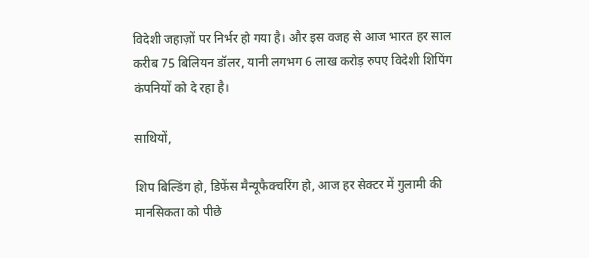विदेशी जहाज़ों पर निर्भर हो गया है। और इस वजह से आज भारत हर साल करीब 75 बिलियन डॉलर, यानी लगभग 6 लाख करोड़ रुपए विदेशी शिपिंग कंपनियों को दे रहा है।

साथियों,

शिप बिल्डिंग हो, डिफेंस मैन्यूफैक्चरिंग हो, आज हर सेक्टर में गुलामी की मानसिकता को पीछे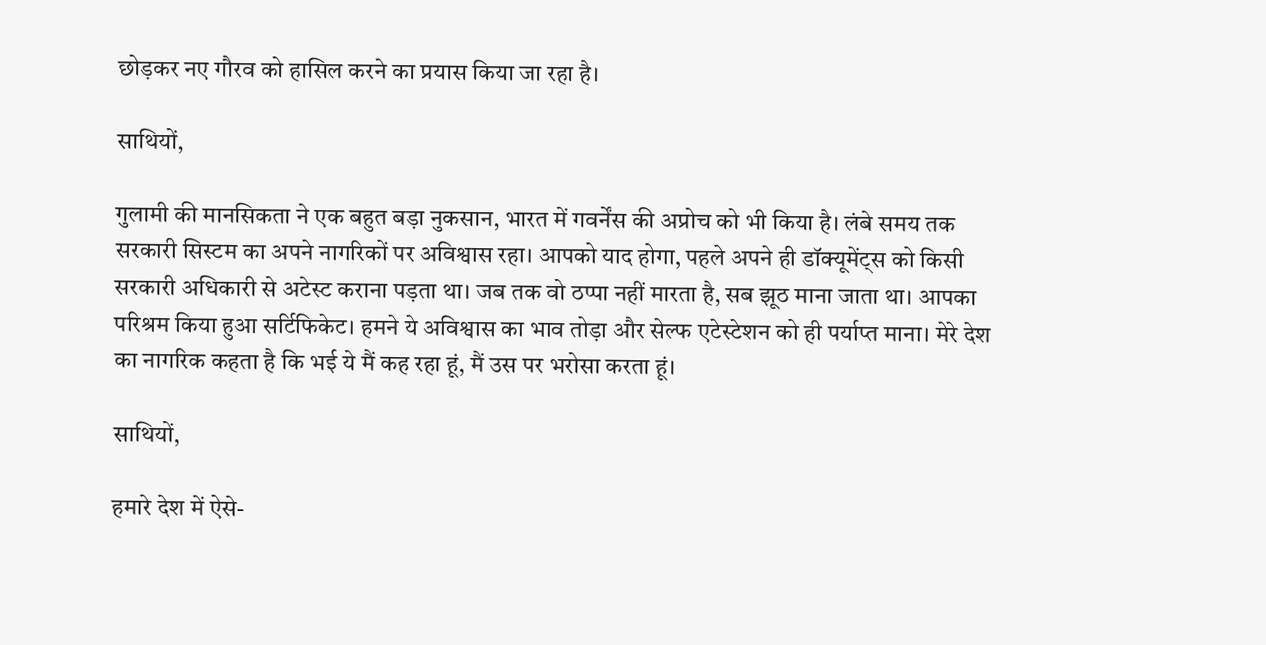छोड़कर नए गौरव को हासिल करने का प्रयास किया जा रहा है।

साथियों,

गुलामी की मानसिकता ने एक बहुत बड़ा नुकसान, भारत में गवर्नेंस की अप्रोच को भी किया है। लंबे समय तक सरकारी सिस्टम का अपने नागरिकों पर अविश्वास रहा। आपको याद होगा, पहले अपने ही डॉक्यूमेंट्स को किसी सरकारी अधिकारी से अटेस्ट कराना पड़ता था। जब तक वो ठप्पा नहीं मारता है, सब झूठ माना जाता था। आपका परिश्रम किया हुआ सर्टिफिकेट। हमने ये अविश्वास का भाव तोड़ा और सेल्फ एटेस्टेशन को ही पर्याप्त माना। मेरे देश का नागरिक कहता है कि भई ये मैं कह रहा हूं, मैं उस पर भरोसा करता हूं।

साथियों,

हमारे देश में ऐसे-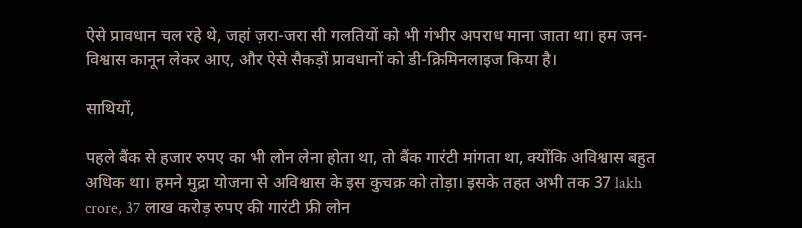ऐसे प्रावधान चल रहे थे, जहां ज़रा-जरा सी गलतियों को भी गंभीर अपराध माना जाता था। हम जन-विश्वास कानून लेकर आए, और ऐसे सैकड़ों प्रावधानों को डी-क्रिमिनलाइज किया है।

साथियों,

पहले बैंक से हजार रुपए का भी लोन लेना होता था, तो बैंक गारंटी मांगता था, क्योंकि अविश्वास बहुत अधिक था। हमने मुद्रा योजना से अविश्वास के इस कुचक्र को तोड़ा। इसके तहत अभी तक 37 lakh crore, 37 लाख करोड़ रुपए की गारंटी फ्री लोन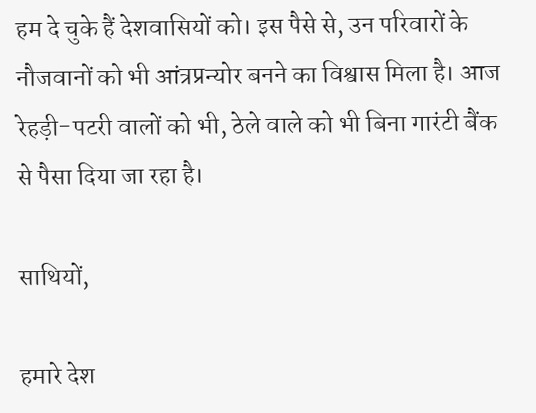हम दे चुके हैं देशवासियों को। इस पैसे से, उन परिवारों के नौजवानों को भी आंत्रप्रन्योर बनने का विश्वास मिला है। आज रेहड़ी-पटरी वालों को भी, ठेले वाले को भी बिना गारंटी बैंक से पैसा दिया जा रहा है।

साथियों,

हमारे देश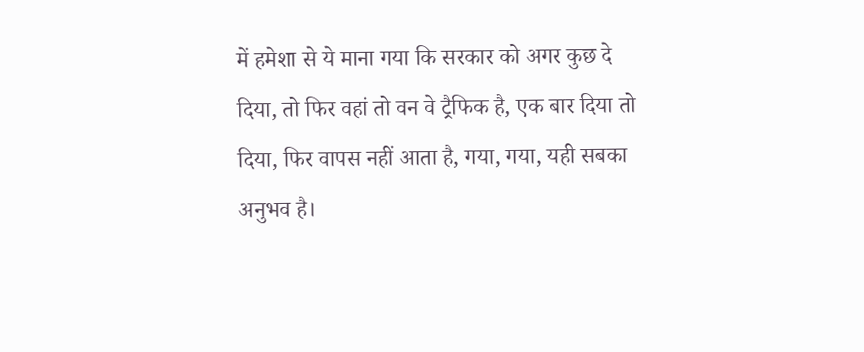में हमेशा से ये माना गया कि सरकार को अगर कुछ दे दिया, तो फिर वहां तो वन वे ट्रैफिक है, एक बार दिया तो दिया, फिर वापस नहीं आता है, गया, गया, यही सबका अनुभव है।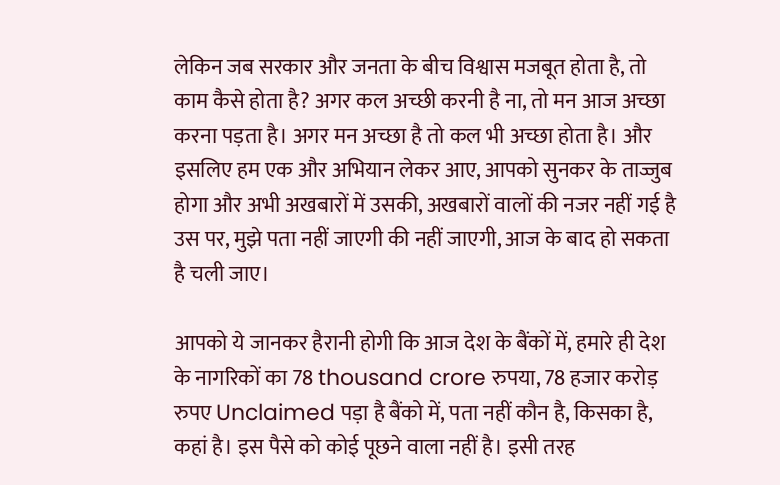लेकिन जब सरकार और जनता के बीच विश्वास मजबूत होता है, तो काम कैसे होता है? अगर कल अच्छी करनी है ना, तो मन आज अच्छा करना पड़ता है। अगर मन अच्छा है तो कल भी अच्छा होता है। और इसलिए हम एक और अभियान लेकर आए, आपको सुनकर के ताज्जुब होगा और अभी अखबारों में उसकी, अखबारों वालों की नजर नहीं गई है उस पर, मुझे पता नहीं जाएगी की नहीं जाएगी, आज के बाद हो सकता है चली जाए।

आपको ये जानकर हैरानी होगी कि आज देश के बैंकों में, हमारे ही देश के नागरिकों का 78 thousand crore रुपया, 78 हजार करोड़ रुपए Unclaimed पड़ा है बैंको में, पता नहीं कौन है, किसका है, कहां है। इस पैसे को कोई पूछने वाला नहीं है। इसी तरह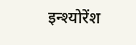इन्श्योरेंश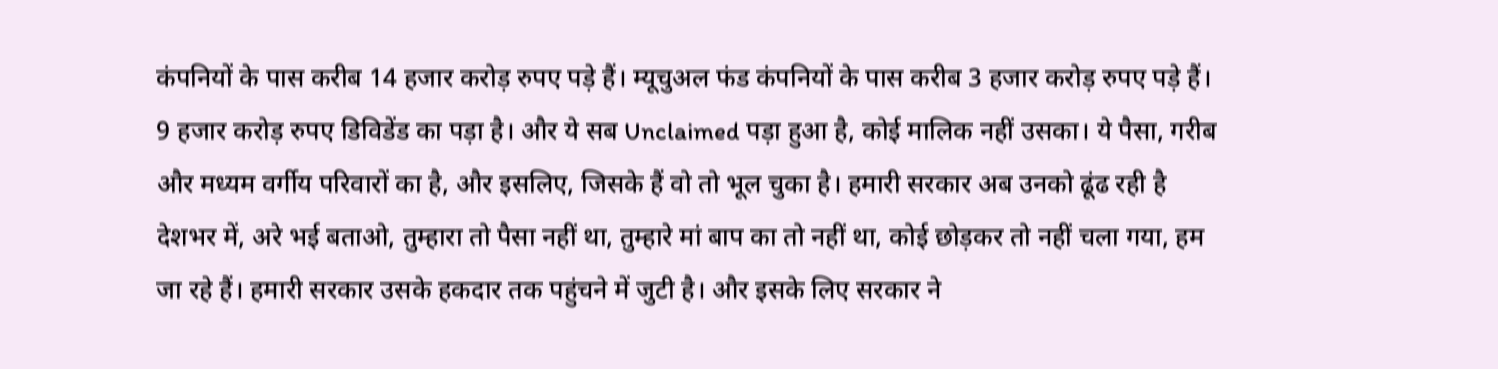कंपनियों के पास करीब 14 हजार करोड़ रुपए पड़े हैं। म्यूचुअल फंड कंपनियों के पास करीब 3 हजार करोड़ रुपए पड़े हैं। 9 हजार करोड़ रुपए डिविडेंड का पड़ा है। और ये सब Unclaimed पड़ा हुआ है, कोई मालिक नहीं उसका। ये पैसा, गरीब और मध्यम वर्गीय परिवारों का है, और इसलिए, जिसके हैं वो तो भूल चुका है। हमारी सरकार अब उनको ढूंढ रही है देशभर में, अरे भई बताओ, तुम्हारा तो पैसा नहीं था, तुम्हारे मां बाप का तो नहीं था, कोई छोड़कर तो नहीं चला गया, हम जा रहे हैं। हमारी सरकार उसके हकदार तक पहुंचने में जुटी है। और इसके लिए सरकार ने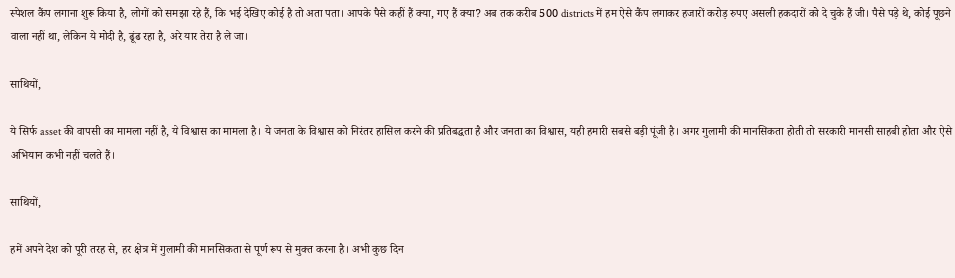स्पेशल कैंप लगाना शुरू किया है, लोगों को समझा रहे हैं, कि भई देखिए कोई है तो अता पता। आपके पैसे कहीं हैं क्या, गए हैं क्या? अब तक करीब 500 districts में हम ऐसे कैंप लगाकर हजारों करोड़ रुपए असली हकदारों को दे चुके हैं जी। पैसे पड़े थे, कोई पूछने वाला नहीं था, लेकिन ये मोदी है, ढूंढ रहा है, अरे यार तेरा है ले जा।

साथियों,

ये सिर्फ asset की वापसी का मामला नहीं है, ये विश्वास का मामला है। ये जनता के विश्वास को निरंतर हासिल करने की प्रतिबद्धता है और जनता का विश्वास, यही हमारी सबसे बड़ी पूंजी है। अगर गुलामी की मानसिकता होती तो सरकारी मानसी साहबी होता और ऐसे अभियान कभी नहीं चलते हैं।

साथियों,

हमें अपने देश को पूरी तरह से, हर क्षेत्र में गुलामी की मानसिकता से पूर्ण रूप से मुक्त करना है। अभी कुछ दिन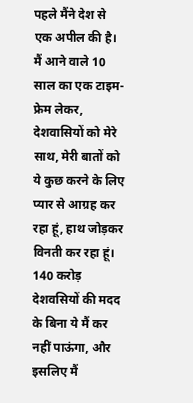पहले मैंने देश से एक अपील की है। मैं आने वाले 10 साल का एक टाइम-फ्रेम लेकर, देशवासियों को मेरे साथ, मेरी बातों को ये कुछ करने के लिए प्यार से आग्रह कर रहा हूं, हाथ जोड़कर विनती कर रहा हूं। 140 करोड़ देशवसियों की मदद के बिना ये मैं कर नहीं पाऊंगा, और इसलिए मैं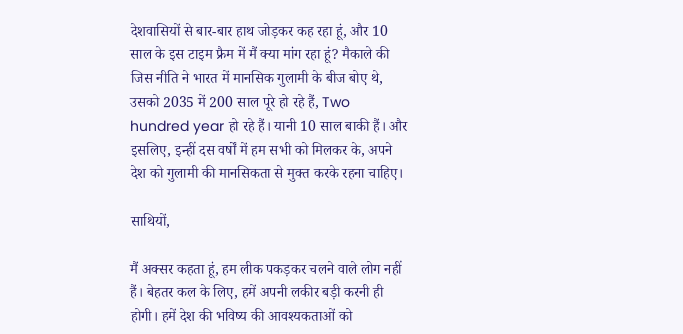देशवासियों से बार-बार हाथ जोड़कर कह रहा हूं, और 10 साल के इस टाइम फ्रैम में मैं क्या मांग रहा हूं? मैकाले की जिस नीति ने भारत में मानसिक गुलामी के बीज बोए थे, उसको 2035 में 200 साल पूरे हो रहे हैं, Two hundred year हो रहे हैं। यानी 10 साल बाकी हैं। और इसलिए, इन्हीं दस वर्षों में हम सभी को मिलकर के, अपने देश को गुलामी की मानसिकता से मुक्त करके रहना चाहिए।

साथियों,

मैं अक्सर कहता हूं, हम लीक पकड़कर चलने वाले लोग नहीं हैं। बेहतर कल के लिए, हमें अपनी लकीर बड़ी करनी ही होगी। हमें देश की भविष्य की आवश्यकताओं को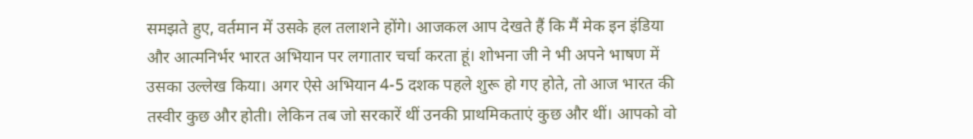समझते हुए, वर्तमान में उसके हल तलाशने होंगे। आजकल आप देखते हैं कि मैं मेक इन इंडिया और आत्मनिर्भर भारत अभियान पर लगातार चर्चा करता हूं। शोभना जी ने भी अपने भाषण में उसका उल्लेख किया। अगर ऐसे अभियान 4-5 दशक पहले शुरू हो गए होते, तो आज भारत की तस्वीर कुछ और होती। लेकिन तब जो सरकारें थीं उनकी प्राथमिकताएं कुछ और थीं। आपको वो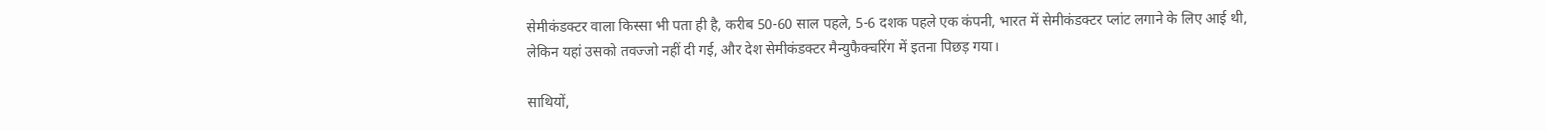सेमीकंडक्टर वाला किस्सा भी पता ही है, करीब 50-60 साल पहले, 5-6 दशक पहले एक कंपनी, भारत में सेमीकंडक्टर प्लांट लगाने के लिए आई थी, लेकिन यहां उसको तवज्जो नहीं दी गई, और देश सेमीकंडक्टर मैन्युफैक्चरिंग में इतना पिछड़ गया।

साथियों,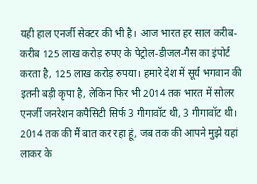यही हाल एनर्जी सेक्टर की भी है। आज भारत हर साल करीब-करीब 125 लाख करोड़ रुपए के पेट्रोल-डीजल-गैस का इंपोर्ट करता है, 125 लाख करोड़ रुपया। हमारे देश में सूर्य भगवान की इतनी बड़ी कृपा है, लेकिन फिर भी 2014 तक भारत में सोलर एनर्जी जनरेशन कपैसिटी सिर्फ 3 गीगावॉट थी, 3 गीगावॉट थी। 2014 तक की मैं बात कर रहा हूं, जब तक की आपने मुझे यहां लाकर के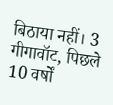बिठाया नहीं। 3 गीगावॉट, पिछले 10 वर्षों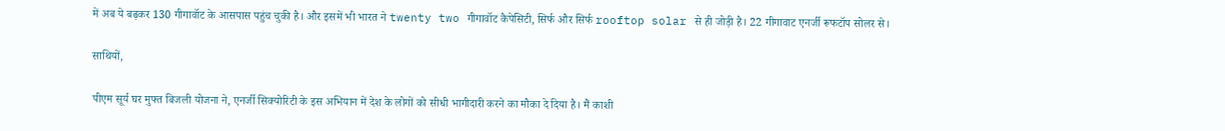में अब ये बढ़कर 130 गीगावॉट के आसपास पहुंच चुकी है। और इसमें भी भारत ने twenty two गीगावॉट कैपेसिटी, सिर्फ और सिर्फ rooftop solar से ही जोड़ी है। 22 गीगावाट एनर्जी रूफटॉप सोलर से।

साथियों,

पीएम सूर्य घर मुफ्त बिजली योजना ने, एनर्जी सिक्योरिटी के इस अभियान में देश के लोगों को सीधी भागीदारी करने का मौका दे दिया है। मैं काशी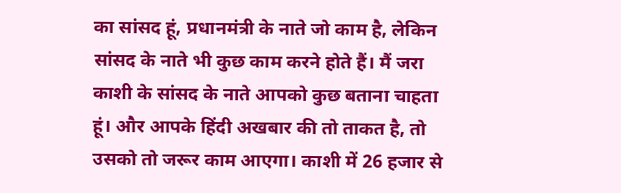का सांसद हूं, प्रधानमंत्री के नाते जो काम है, लेकिन सांसद के नाते भी कुछ काम करने होते हैं। मैं जरा काशी के सांसद के नाते आपको कुछ बताना चाहता हूं। और आपके हिंदी अखबार की तो ताकत है, तो उसको तो जरूर काम आएगा। काशी में 26 हजार से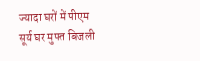ज्यादा घरों में पीएम सूर्य घर मुफ्त बिजली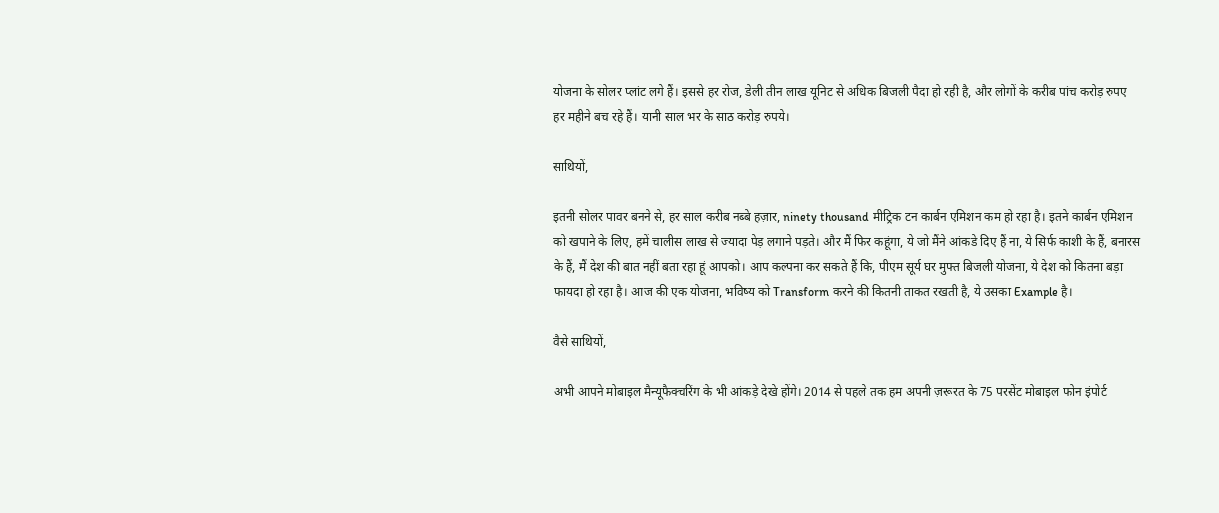योजना के सोलर प्लांट लगे हैं। इससे हर रोज, डेली तीन लाख यूनिट से अधिक बिजली पैदा हो रही है, और लोगों के करीब पांच करोड़ रुपए हर महीने बच रहे हैं। यानी साल भर के साठ करोड़ रुपये।

साथियों,

इतनी सोलर पावर बनने से, हर साल करीब नब्बे हज़ार, ninety thousand मीट्रिक टन कार्बन एमिशन कम हो रहा है। इतने कार्बन एमिशन को खपाने के लिए, हमें चालीस लाख से ज्यादा पेड़ लगाने पड़ते। और मैं फिर कहूंगा, ये जो मैंने आंकडे दिए हैं ना, ये सिर्फ काशी के हैं, बनारस के हैं, मैं देश की बात नहीं बता रहा हूं आपको। आप कल्पना कर सकते हैं कि, पीएम सूर्य घर मुफ्त बिजली योजना, ये देश को कितना बड़ा फायदा हो रहा है। आज की एक योजना, भविष्य को Transform करने की कितनी ताकत रखती है, ये उसका Example है।

वैसे साथियों,

अभी आपने मोबाइल मैन्यूफैक्चरिंग के भी आंकड़े देखे होंगे। 2014 से पहले तक हम अपनी ज़रूरत के 75 परसेंट मोबाइल फोन इंपोर्ट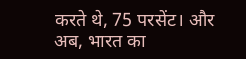करते थे, 75 परसेंट। और अब, भारत का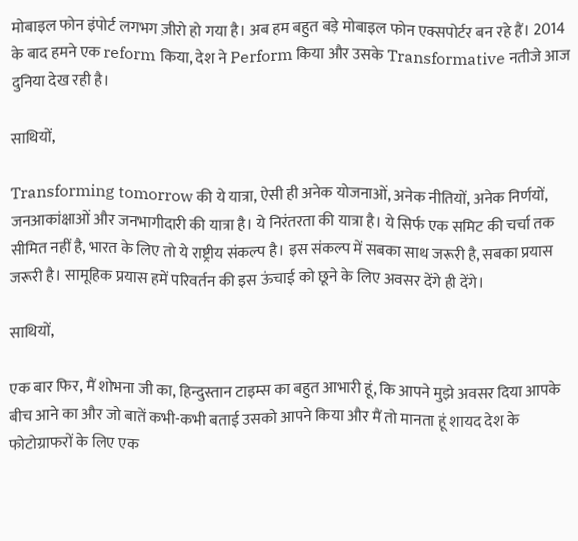मोबाइल फोन इंपोर्ट लगभग ज़ीरो हो गया है। अब हम बहुत बड़े मोबाइल फोन एक्सपोर्टर बन रहे हैं। 2014 के बाद हमने एक reform किया, देश ने Perform किया और उसके Transformative नतीजे आज दुनिया देख रही है।

साथियों,

Transforming tomorrow की ये यात्रा, ऐसी ही अनेक योजनाओं, अनेक नीतियों, अनेक निर्णयों, जनआकांक्षाओं और जनभागीदारी की यात्रा है। ये निरंतरता की यात्रा है। ये सिर्फ एक समिट की चर्चा तक सीमित नहीं है, भारत के लिए तो ये राष्ट्रीय संकल्प है। इस संकल्प में सबका साथ जरूरी है, सबका प्रयास जरूरी है। सामूहिक प्रयास हमें परिवर्तन की इस ऊंचाई को छूने के लिए अवसर देंगे ही देंगे।

साथियों,

एक बार फिर, मैं शोभना जी का, हिन्दुस्तान टाइम्स का बहुत आभारी हूं, कि आपने मुझे अवसर दिया आपके बीच आने का और जो बातें कभी-कभी बताई उसको आपने किया और मैं तो मानता हूं शायद देश के फोटोग्राफरों के लिए एक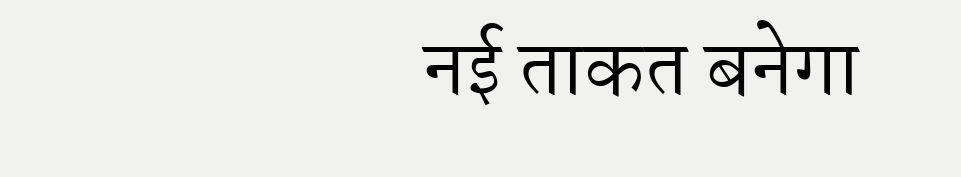नई ताकत बनेगा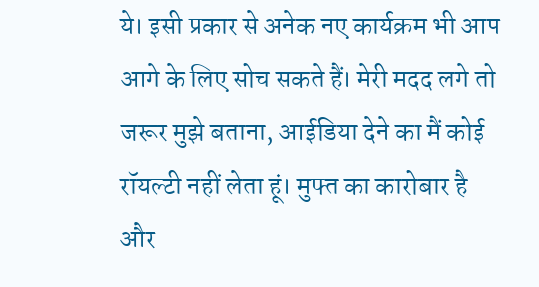ये। इसी प्रकार से अनेक नए कार्यक्रम भी आप आगे के लिए सोच सकते हैं। मेरी मदद लगे तो जरूर मुझे बताना, आईडिया देने का मैं कोई रॉयल्टी नहीं लेता हूं। मुफ्त का कारोबार है और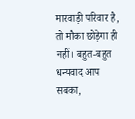मारवाड़ी परिवार है, तो मौका छोड़ेगा ही नहीं। बहुत-बहुत धन्यवाद आप सबका,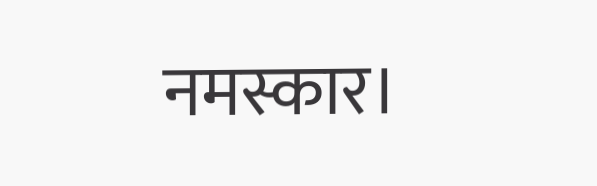नमस्कार।